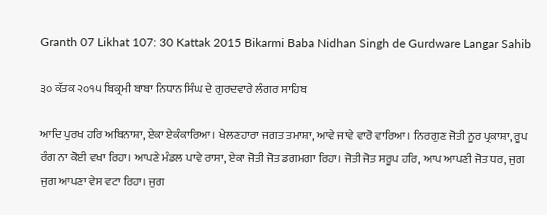Granth 07 Likhat 107: 30 Kattak 2015 Bikarmi Baba Nidhan Singh de Gurdware Langar Sahib

੩੦ ਕੱਤਕ ੨੦੧੫ ਬਿਕ੍ਰਮੀ ਬਾਬਾ ਨਿਧਾਨ ਸਿੰਘ ਦੇ ਗੁਰਦਵਾਰੇ ਲੰਗਰ ਸਾਹਿਬ

ਆਦਿ ਪੁਰਖ ਹਰਿ ਅਬਿਨਾਸ਼ਾ, ਏਕਾ ਏਕੰਕਾਰਿਆ। ਖੇਲਣਹਾਰਾ ਜਗਤ ਤਮਾਸ਼ਾ, ਆਵੇ ਜਾਵੇ ਵਾਰੋ ਵਾਰਿਆ। ਨਿਰਗੁਣ ਜੋਤੀ ਨੂਰ ਪ੍ਰਕਾਸ਼ਾ, ਰੂਪ ਰੰਗ ਨਾ ਕੋਈ ਵਖਾ ਰਿਹਾ। ਆਪਣੇ ਮੰਡਲ ਪਾਵੇ ਰਾਸਾ, ਏਕਾ ਜੋਤੀ ਜੋਤ ਡਗਮਗਾ ਰਿਹਾ। ਜੋਤੀ ਜੋਤ ਸਰੂਪ ਹਰਿ, ਆਪ ਆਪਣੀ ਜੋਤ ਧਰ, ਜੁਗ ਜੁਗ ਆਪਣਾ ਵੇਸ ਵਟਾ ਰਿਹਾ। ਜੁਗ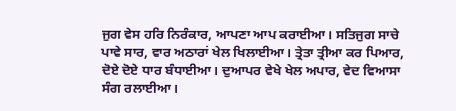ਜੁਗ ਵੇਸ ਹਰਿ ਨਿਰੰਕਾਰ, ਆਪਣਾ ਆਪ ਕਰਾਈਆ। ਸਤਿਜੁਗ ਸਾਚੇ ਪਾਵੇ ਸਾਰ, ਵਾਰ ਅਠਾਰਾਂ ਖੇਲ ਖਿਲਾਈਆ। ਤ੍ਰੇਤਾ ਤ੍ਰੀਆ ਕਰ ਪਿਆਰ, ਦੋਏ ਦੋਏ ਧਾਰ ਬੰਧਾਈਆ। ਦੁਆਪਰ ਵੇਖੇ ਖੇਲ ਅਪਾਰ, ਵੇਦ ਵਿਆਸਾ ਸੰਗ ਰਲਾਈਆ।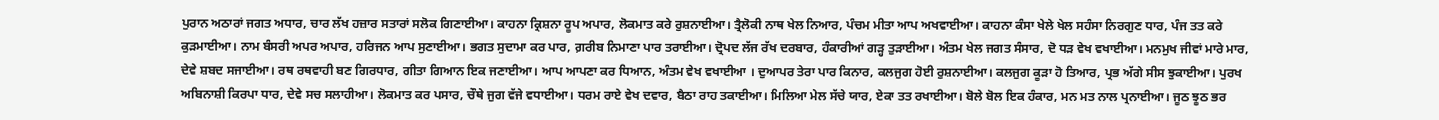ਪੁਰਾਨ ਅਠਾਰਾਂ ਜਗਤ ਅਧਾਰ, ਚਾਰ ਲੱਖ ਹਜ਼ਾਰ ਸਤਾਰਾਂ ਸਲੋਕ ਗਿਣਾਈਆ। ਕਾਹਨਾ ਕ੍ਰਿਸ਼ਨਾ ਰੂਪ ਅਪਾਰ, ਲੋਕਮਾਤ ਕਰੇ ਰੁਸ਼ਨਾਈਆ। ਤ੍ਰੈਲੋਕੀ ਨਾਥ ਖੇਲ ਨਿਆਰ, ਪੰਚਮ ਮੀਤਾ ਆਪ ਅਖਵਾਈਆ। ਕਾਹਨਾ ਕੰਸਾ ਖੇਲੇ ਖੇਲ ਸਹੰਸਾ ਨਿਰਗੁਣ ਧਾਰ, ਪੰਜ ਤਤ ਕਰੇ ਕੁੜਮਾਈਆ। ਨਾਮ ਬੰਸਰੀ ਅਪਰ ਅਪਾਰ, ਹਰਿਜਨ ਆਪ ਸੁਣਾਈਆ। ਭਗਤ ਸੁਦਾਮਾ ਕਰ ਪਾਰ, ਗ਼ਰੀਬ ਨਿਮਾਣਾ ਪਾਰ ਤਰਾਈਆ। ਦ੍ਰੋਪਦ ਲੱਜ ਰੱਖ ਦਰਬਾਰ, ਹੰਕਾਰੀਆਂ ਗੜ੍ਹ ਤੁੜਾਈਆ। ਅੰਤਮ ਖੇਲ ਜਗਤ ਸੰਸਾਰ, ਦੋ ਧੜ ਵੇਖ ਵਖਾਈਆ। ਮਨਮੁਖ ਜੀਵਾਂ ਮਾਰੇ ਮਾਰ, ਦੇਵੇ ਸ਼ਬਦ ਸਜਾਈਆ। ਰਥ ਰਥਵਾਹੀ ਬਣ ਗਿਰਧਾਰ, ਗੀਤਾ ਗਿਆਨ ਇਕ ਜਣਾਈਆ। ਆਪ ਆਪਣਾ ਕਰ ਧਿਆਨ, ਅੰਤਮ ਵੇਖ ਵਖਾਈਆ । ਦੁਆਪਰ ਤੇਰਾ ਪਾਰ ਕਿਨਾਰ, ਕਲਜੁਗ ਹੋਈ ਰੁਸ਼ਨਾਈਆ। ਕਲਜੁਗ ਕੂੜਾ ਹੋ ਤਿਆਰ, ਪ੍ਰਭ ਅੱਗੇ ਸੀਸ ਝੁਕਾਈਆ। ਪੁਰਖ ਅਬਿਨਾਸ਼ੀ ਕਿਰਪਾ ਧਾਰ, ਦੇਵੇ ਸਚ ਸਲਾਹੀਆ। ਲੋਕਮਾਤ ਕਰ ਪਸਾਰ, ਚੌਥੇ ਜੁਗ ਵੱਜੇ ਵਧਾਈਆ। ਧਰਮ ਰਾਏ ਵੇਖ ਦਵਾਰ, ਬੈਠਾ ਰਾਹ ਤਕਾਈਆ। ਮਿਲਿਆ ਮੇਲ ਸੱਚੇ ਯਾਰ, ਏਕਾ ਤਤ ਰਖਾਈਆ। ਬੋਲੇ ਬੋਲ ਇਕ ਹੰਕਾਰ, ਮਨ ਮਤ ਨਾਲ ਪ੍ਰਨਾਈਆ। ਜੂਠ ਝੂਠ ਭਰ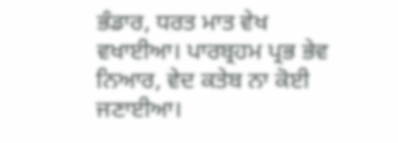ਭੰਡਾਰ, ਧਰਤ ਮਾਤ ਵੇਖ ਵਖਾਈਆ। ਪਾਰਬ੍ਰਹਮ ਪ੍ਰਭ ਭੇਵ ਨਿਆਰ, ਵੇਦ ਕਤੇਬ ਨਾ ਕੋਈ ਜਣਾਈਆ।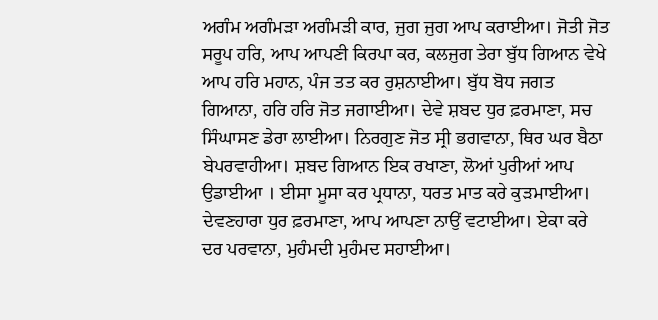ਅਗੰਮ ਅਗੰਮੜਾ ਅਗੰਮੜੀ ਕਾਰ, ਜੁਗ ਜੁਗ ਆਪ ਕਰਾਈਆ। ਜੋਤੀ ਜੋਤ ਸਰੂਪ ਹਰਿ, ਆਪ ਆਪਣੀ ਕਿਰਪਾ ਕਰ, ਕਲਜੁਗ ਤੇਰਾ ਬੁੱਧ ਗਿਆਨ ਵੇਖੇ ਆਪ ਹਰਿ ਮਹਾਨ, ਪੰਜ ਤਤ ਕਰ ਰੁਸ਼ਨਾਈਆ। ਬੁੱਧ ਬੋਧ ਜਗਤ ਗਿਆਨਾ, ਹਰਿ ਹਰਿ ਜੋਤ ਜਗਾਈਆ। ਦੇਵੇ ਸ਼ਬਦ ਧੁਰ ਫ਼ਰਮਾਣਾ, ਸਚ ਸਿੰਘਾਸਣ ਡੇਰਾ ਲਾਈਆ। ਨਿਰਗੁਣ ਜੋਤ ਸ੍ਰੀ ਭਗਵਾਨਾ, ਥਿਰ ਘਰ ਬੈਠਾ ਬੇਪਰਵਾਹੀਆ। ਸ਼ਬਦ ਗਿਆਨ ਇਕ ਰਖਾਣਾ, ਲੋਆਂ ਪੁਰੀਆਂ ਆਪ ਉਡਾਈਆ । ਈਸਾ ਮੂਸਾ ਕਰ ਪ੍ਰਧਾਨਾ, ਧਰਤ ਮਾਤ ਕਰੇ ਕੁੜਮਾਈਆ। ਦੇਵਣਹਾਰਾ ਧੁਰ ਫ਼ਰਮਾਣਾ, ਆਪ ਆਪਣਾ ਨਾਉਂ ਵਟਾਈਆ। ਏਕਾ ਕਰੇ ਦਰ ਪਰਵਾਨਾ, ਮੁਹੰਮਦੀ ਮੁਹੰਮਦ ਸਹਾਈਆ।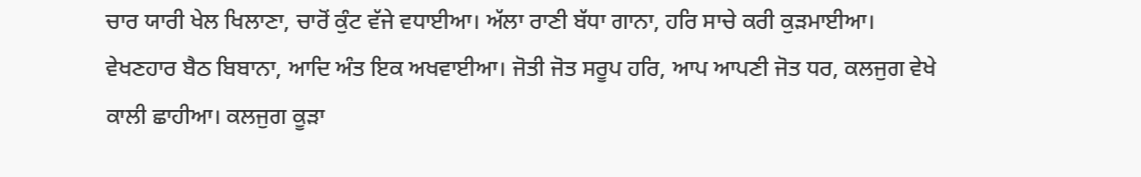ਚਾਰ ਯਾਰੀ ਖੇਲ ਖਿਲਾਣਾ, ਚਾਰੋਂ ਕੁੰਟ ਵੱਜੇ ਵਧਾਈਆ। ਅੱਲਾ ਰਾਣੀ ਬੱਧਾ ਗਾਨਾ, ਹਰਿ ਸਾਚੇ ਕਰੀ ਕੁੜਮਾਈਆ। ਵੇਖਣਹਾਰ ਬੈਠ ਬਿਬਾਨਾ, ਆਦਿ ਅੰਤ ਇਕ ਅਖਵਾਈਆ। ਜੋਤੀ ਜੋਤ ਸਰੂਪ ਹਰਿ, ਆਪ ਆਪਣੀ ਜੋਤ ਧਰ, ਕਲਜੁਗ ਵੇਖੇ ਕਾਲੀ ਛਾਹੀਆ। ਕਲਜੁਗ ਕੂੜਾ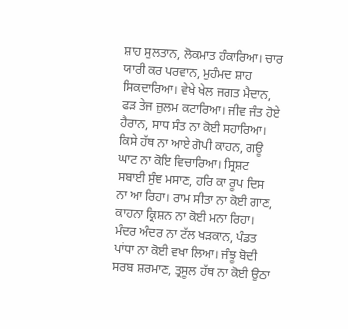ਸ਼ਾਹ ਸੁਲਤਾਨ, ਲੋਕਮਾਤ ਹੰਕਾਰਿਆ। ਚਾਰ ਯਾਰੀ ਕਰ ਪਰਵਾਨ, ਮੁਹੰਮਦ ਸ਼ਾਹ ਸਿਕਦਾਰਿਆ। ਵੇਖੇ ਖੇਲ ਜਗਤ ਮੈਦਾਨ, ਫੜ ਤੇਜ ਜ਼ੁਲਮ ਕਟਾਰਿਆ। ਜੀਵ ਜੰਤ ਹੋਏ ਹੈਰਾਨ, ਸਾਧ ਸੰਤ ਨਾ ਕੋਈ ਸਹਾਰਿਆ। ਕਿਸੇ ਹੱਥ ਨਾ ਆਏ ਗੋਪੀ ਕਾਹਨ, ਗਊ ਘਾਟ ਨਾ ਕੋਇ ਵਿਚਾਰਿਆ। ਸ੍ਰਿਸ਼ਟ ਸਬਾਈ ਸੁੰਞ ਮਸਾਣ, ਹਰਿ ਕਾ ਰੂਪ ਦਿਸ ਨਾ ਆ ਰਿਹਾ। ਰਾਮ ਸੀਤਾ ਨਾ ਕੋਈ ਗਾਣ, ਕਾਹਨਾ ਕ੍ਰਿਸ਼ਨ ਨਾ ਕੋਈ ਮਨਾ ਰਿਹਾ। ਮੰਦਰ ਅੰਦਰ ਨਾ ਟੱਲ ਖੜਕਾਨ, ਪੰਡਤ ਪਾਂਧਾ ਨਾ ਕੋਈ ਵਖਾ ਲਿਆ। ਜੰਝੂ ਬੋਦੀ ਸਰਬ ਸ਼ਰਮਾਣ, ਤ੍ਰਸੂਲ ਹੱਥ ਨਾ ਕੋਈ ਉਠਾ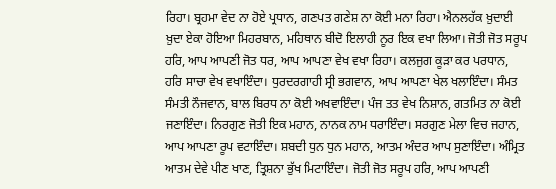ਰਿਹਾ। ਬ੍ਰਹਮਾ ਵੇਦ ਨਾ ਹੋਏ ਪ੍ਰਧਾਨ, ਗਣਪਤ ਗਣੇਸ਼ ਨਾ ਕੋਈ ਮਨਾ ਰਿਹਾ। ਐਨਲਹੱਕ ਖ਼ੁਦਾਈ ਖ਼ੁਦਾ ਏਕਾ ਹੋਇਆ ਮਿਹਰਬਾਨ, ਮਹਿਥਾਨ ਬੀਦੋ ਇਲਾਹੀ ਨੂਰ ਇਕ ਵਖਾ ਲਿਆ। ਜੋਤੀ ਜੋਤ ਸਰੂਪ ਹਰਿ, ਆਪ ਆਪਣੀ ਜੋਤ ਧਰ, ਆਪ ਆਪਣਾ ਵੇਖ ਵਖਾ ਰਿਹਾ। ਕਲਜੁਗ ਕੂੜਾ ਕਰ ਪਰਧਾਨ, ਹਰਿ ਸਾਚਾ ਵੇਖ ਵਖਾਇੰਦਾ। ਧੁਰਦਰਗਾਹੀ ਸ੍ਰੀ ਭਗਵਾਨ, ਆਪ ਆਪਣਾ ਖੇਲ ਖਲਾਇੰਦਾ। ਸੰਮਤ ਸੰਮਤੀ ਨੌਜਵਾਨ, ਬਾਲ ਬਿਰਧ ਨਾ ਕੋਈ ਅਖਵਾਇੰਦਾ। ਪੰਜ ਤਤ ਵੇਖ ਨਿਸ਼ਾਨ, ਗਤਮਿਤ ਨਾ ਕੋਈ ਜਣਾਇੰਦਾ। ਨਿਰਗੁਣ ਜੋਤੀ ਇਕ ਮਹਾਨ, ਨਾਨਕ ਨਾਮ ਧਰਾਇੰਦਾ। ਸਰਗੁਣ ਮੇਲਾ ਵਿਚ ਜਹਾਨ, ਆਪ ਆਪਣਾ ਰੂਪ ਵਟਾਇੰਦਾ। ਸ਼ਬਦੀ ਧੁਨ ਧੁਨ ਮਹਾਨ, ਆਤਮ ਅੰਦਰ ਆਪ ਸੁਣਾਇੰਦਾ। ਅੰਮ੍ਰਿਤ ਆਤਮ ਦੇਵੇ ਪੀਣ ਖਾਣ, ਤ੍ਰਿਸ਼ਨਾ ਭੁੱਖ ਮਿਟਾਇੰਦਾ। ਜੋਤੀ ਜੋਤ ਸਰੂਪ ਹਰਿ, ਆਪ ਆਪਣੀ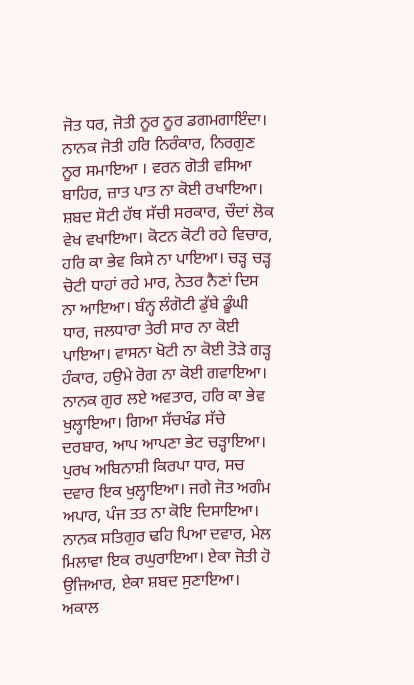ਜੋਤ ਧਰ, ਜੋਤੀ ਨੂਰ ਨੂਰ ਡਗਮਗਾਇੰਦਾ। ਨਾਨਕ ਜੋਤੀ ਹਰਿ ਨਿਰੰਕਾਰ, ਨਿਰਗੁਣ ਨੂਰ ਸਮਾਇਆ । ਵਰਨ ਗੋਤੀ ਵਸਿਆ ਬਾਹਿਰ, ਜ਼ਾਤ ਪਾਤ ਨਾ ਕੋਈ ਰਖਾਇਆ। ਸ਼ਬਦ ਸੋਟੀ ਹੱਥ ਸੱਚੀ ਸਰਕਾਰ, ਚੌਦਾਂ ਲੋਕ ਵੇਖ ਵਖਾਇਆ। ਕੋਟਨ ਕੋਟੀ ਰਹੇ ਵਿਚਾਰ, ਹਰਿ ਕਾ ਭੇਵ ਕਿਸੇ ਨਾ ਪਾਇਆ। ਚੜ੍ਹ ਚੜ੍ਹ ਚੋਟੀ ਧਾਹਾਂ ਰਹੇ ਮਾਰ, ਨੇਤਰ ਨੈਣਾਂ ਦਿਸ ਨਾ ਆਇਆ। ਬੰਨ੍ਹ ਲੰਗੋਟੀ ਡੁੱਬੇ ਡੂੰਘੀ ਧਾਰ, ਜਲਧਾਰਾ ਤੇਰੀ ਸਾਰ ਨਾ ਕੋਈ ਪਾਇਆ। ਵਾਸਨਾ ਖੋਟੀ ਨਾ ਕੋਈ ਤੋੜੇ ਗੜ੍ਹ ਹੰਕਾਰ, ਹਉਮੇ ਰੋਗ ਨਾ ਕੋਈ ਗਵਾਇਆ। ਨਾਨਕ ਗੁਰ ਲਏ ਅਵਤਾਰ, ਹਰਿ ਕਾ ਭੇਵ ਖੁਲ੍ਹਾਇਆ। ਗਿਆ ਸੱਚਖੰਡ ਸੱਚੇ ਦਰਬਾਰ, ਆਪ ਆਪਣਾ ਭੇਟ ਚੜ੍ਹਾਇਆ। ਪੁਰਖ ਅਬਿਨਾਸ਼ੀ ਕਿਰਪਾ ਧਾਰ, ਸਚ ਦਵਾਰ ਇਕ ਖੁਲ੍ਹਾਇਆ। ਜਗੇ ਜੋਤ ਅਗੰਮ ਅਪਾਰ, ਪੰਜ ਤਤ ਨਾ ਕੋਇ ਦਿਸਾਇਆ। ਨਾਨਕ ਸਤਿਗੁਰ ਢਹਿ ਪਿਆ ਦਵਾਰ, ਮੇਲ ਮਿਲਾਵਾ ਇਕ ਰਘੁਰਾਇਆ। ਏਕਾ ਜੋਤੀ ਹੋ ਉਜਿਆਰ, ਏਕਾ ਸ਼ਬਦ ਸੁਣਾਇਆ। ਅਕਾਲ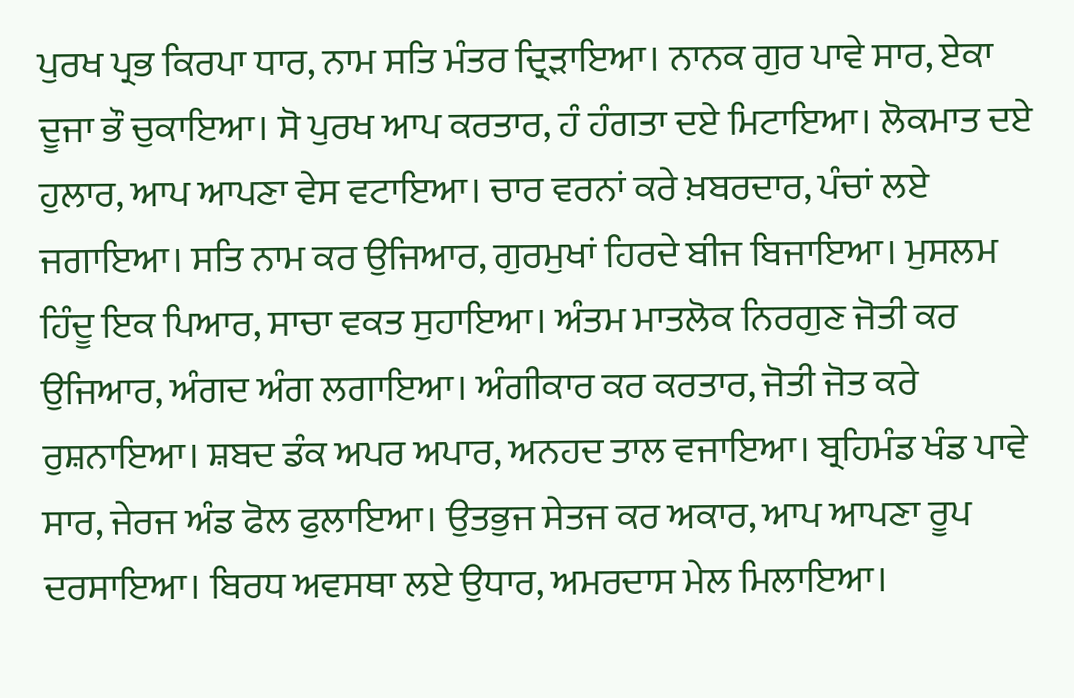ਪੁਰਖ ਪ੍ਰਭ ਕਿਰਪਾ ਧਾਰ, ਨਾਮ ਸਤਿ ਮੰਤਰ ਦ੍ਰਿੜਾਇਆ। ਨਾਨਕ ਗੁਰ ਪਾਵੇ ਸਾਰ, ਏਕਾ ਦੂਜਾ ਭੌ ਚੁਕਾਇਆ। ਸੋ ਪੁਰਖ ਆਪ ਕਰਤਾਰ, ਹੰ ਹੰਗਤਾ ਦਏ ਮਿਟਾਇਆ। ਲੋਕਮਾਤ ਦਏ ਹੁਲਾਰ, ਆਪ ਆਪਣਾ ਵੇਸ ਵਟਾਇਆ। ਚਾਰ ਵਰਨਾਂ ਕਰੇ ਖ਼ਬਰਦਾਰ, ਪੰਚਾਂ ਲਏ ਜਗਾਇਆ। ਸਤਿ ਨਾਮ ਕਰ ਉਜਿਆਰ, ਗੁਰਮੁਖਾਂ ਹਿਰਦੇ ਬੀਜ ਬਿਜਾਇਆ। ਮੁਸਲਮ ਹਿੰਦੂ ਇਕ ਪਿਆਰ, ਸਾਚਾ ਵਕਤ ਸੁਹਾਇਆ। ਅੰਤਮ ਮਾਤਲੋਕ ਨਿਰਗੁਣ ਜੋਤੀ ਕਰ ਉਜਿਆਰ, ਅੰਗਦ ਅੰਗ ਲਗਾਇਆ। ਅੰਗੀਕਾਰ ਕਰ ਕਰਤਾਰ, ਜੋਤੀ ਜੋਤ ਕਰੇ ਰੁਸ਼ਨਾਇਆ। ਸ਼ਬਦ ਡੰਕ ਅਪਰ ਅਪਾਰ, ਅਨਹਦ ਤਾਲ ਵਜਾਇਆ। ਬ੍ਰਹਿਮੰਡ ਖੰਡ ਪਾਵੇ ਸਾਰ, ਜੇਰਜ ਅੰਡ ਫੋਲ ਫੁਲਾਇਆ। ਉਤਭੁਜ ਸੇਤਜ ਕਰ ਅਕਾਰ, ਆਪ ਆਪਣਾ ਰੂਪ ਦਰਸਾਇਆ। ਬਿਰਧ ਅਵਸਥਾ ਲਏ ਉਧਾਰ, ਅਮਰਦਾਸ ਮੇਲ ਮਿਲਾਇਆ।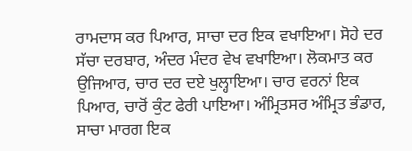ਰਾਮਦਾਸ ਕਰ ਪਿਆਰ, ਸਾਚਾ ਦਰ ਇਕ ਵਖਾਇਆ। ਸੋਹੇ ਦਰ ਸੱਚਾ ਦਰਬਾਰ, ਅੰਦਰ ਮੰਦਰ ਵੇਖ ਵਖਾਇਆ। ਲੋਕਮਾਤ ਕਰ ਉਜਿਆਰ, ਚਾਰ ਦਰ ਦਏ ਖੁਲ੍ਹਾਇਆ। ਚਾਰ ਵਰਨਾਂ ਇਕ ਪਿਆਰ, ਚਾਰੋਂ ਕੁੰਟ ਫੇਰੀ ਪਾਇਆ। ਅੰਮ੍ਰਿਤਸਰ ਅੰਮ੍ਰਿਤ ਭੰਡਾਰ, ਸਾਚਾ ਮਾਰਗ ਇਕ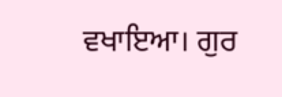ਵਖਾਇਆ। ਗੁਰ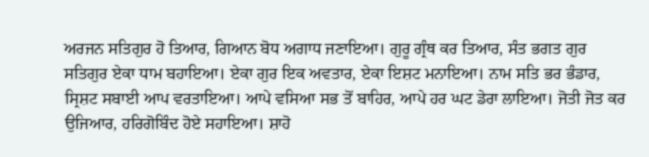ਅਰਜਨ ਸਤਿਗੁਰ ਹੋ ਤਿਆਰ, ਗਿਆਨ ਬੋਧ ਅਗਾਧ ਜਣਾਇਆ। ਗੁਰੂ ਗ੍ਰੰਥ ਕਰ ਤਿਆਰ, ਸੰਤ ਭਗਤ ਗੁਰ ਸਤਿਗੁਰ ਏਕਾ ਧਾਮ ਬਹਾਇਆ। ਏਕਾ ਗੁਰ ਇਕ ਅਵਤਾਰ, ਏਕਾ ਇਸ਼ਟ ਮਨਾਇਆ। ਨਾਮ ਸਤਿ ਭਰ ਭੰਡਾਰ, ਸ੍ਰਿਸ਼ਟ ਸਬਾਈ ਆਪ ਵਰਤਾਇਆ। ਆਪੇ ਵਸਿਆ ਸਭ ਤੋਂ ਬਾਹਿਰ, ਆਪੇ ਹਰ ਘਟ ਡੇਰਾ ਲਾਇਆ। ਜੋਤੀ ਜੋਤ ਕਰ ਉਜਿਆਰ, ਹਰਿਗੋਬਿੰਦ ਹੋਏ ਸਹਾਇਆ। ਸ਼ਾਹੋ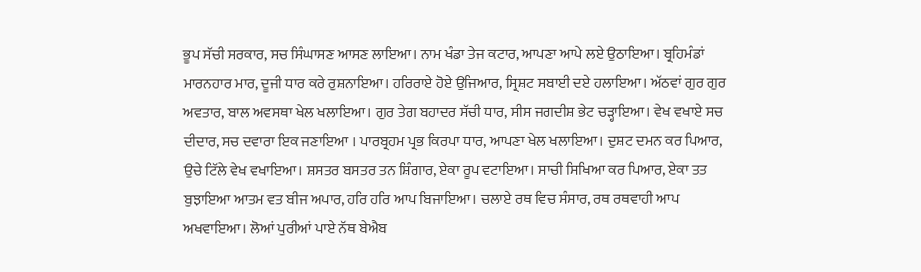ਭੂਪ ਸੱਚੀ ਸਰਕਾਰ, ਸਚ ਸਿੰਘਾਸਣ ਆਸਣ ਲਾਇਆ। ਨਾਮ ਖੰਡਾ ਤੇਜ ਕਟਾਰ, ਆਪਣਾ ਆਪੇ ਲਏ ਉਠਾਇਆ। ਬ੍ਰਹਿਮੰਡਾਂ ਮਾਰਨਹਾਰ ਮਾਰ, ਦੂਜੀ ਧਾਰ ਕਰੇ ਰੁਸ਼ਨਾਇਆ। ਹਰਿਰਾਏ ਹੋਏ ਉਜਿਆਰ, ਸ੍ਰਿਸ਼ਟ ਸਬਾਈ ਦਏ ਹਲਾਇਆ। ਅੱਠਵਾਂ ਗੁਰ ਗੁਰ ਅਵਤਾਰ, ਬਾਲ ਅਵਸਥਾ ਖੇਲ ਖਲਾਇਆ। ਗੁਰ ਤੇਗ ਬਹਾਦਰ ਸੱਚੀ ਧਾਰ, ਸੀਸ ਜਗਦੀਸ਼ ਭੇਟ ਚੜ੍ਹਾਇਆ। ਵੇਖ ਵਖਾਏ ਸਚ ਦੀਦਾਰ, ਸਚ ਦਵਾਰਾ ਇਕ ਜਣਾਇਆ । ਪਾਰਬ੍ਰਹਮ ਪ੍ਰਭ ਕਿਰਪਾ ਧਾਰ, ਆਪਣਾ ਖੇਲ ਖਲਾਇਆ। ਦੁਸ਼ਟ ਦਮਨ ਕਰ ਪਿਆਰ, ਉਚੇ ਟਿੱਲੇ ਵੇਖ ਵਖਾਇਆ। ਸ਼ਸਤਰ ਬਸਤਰ ਤਨ ਸ਼ਿੰਗਾਰ, ਏਕਾ ਰੂਪ ਵਟਾਇਆ। ਸਾਚੀ ਸਿਖਿਆ ਕਰ ਪਿਆਰ, ਏਕਾ ਤਤ ਬੁਝਾਇਆ ਆਤਮ ਵਤ ਬੀਜ ਅਪਾਰ, ਹਰਿ ਹਰਿ ਆਪ ਬਿਜਾਇਆ। ਚਲਾਏ ਰਥ ਵਿਚ ਸੰਸਾਰ, ਰਥ ਰਥਵਾਹੀ ਆਪ ਅਖਵਾਇਆ। ਲੋਆਂ ਪੁਰੀਆਂ ਪਾਏ ਨੱਥ ਬੇਐਬ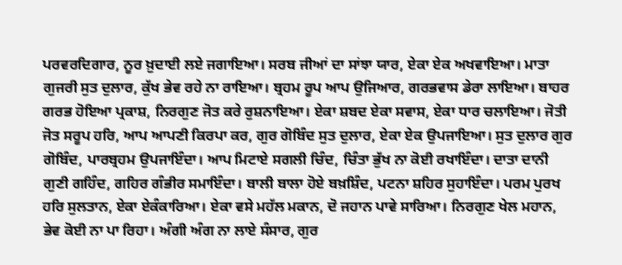ਪਰਵਰਦਿਗਾਰ, ਨੂਰ ਖ਼ੁਦਾਈ ਲਏ ਜਗਾਇਆ। ਸਰਬ ਜੀਆਂ ਦਾ ਸਾਂਝਾ ਯਾਰ, ਏਕਾ ਏਕ ਅਖਵਾਇਆ। ਮਾਤਾ ਗੁਜਰੀ ਸੁਤ ਦੁਲਾਰ, ਕੁੱਖ ਭੇਵ ਰਹੇ ਨਾ ਰਾਇਆ। ਬ੍ਰਹਮ ਰੂਪ ਆਪ ਉਜਿਆਰ, ਗਰਭਵਾਸ ਡੇਰਾ ਲਾਇਆ। ਬਾਹਰ ਗਰਭ ਹੋਇਆ ਪ੍ਰਕਾਸ਼, ਨਿਰਗੁਣ ਜੋਤ ਕਰੇ ਰੁਸ਼ਨਾਇਆ। ਏਕਾ ਸ਼ਬਦ ਏਕਾ ਸਵਾਸ, ਏਕਾ ਧਾਰ ਚਲਾਇਆ। ਜੋਤੀ ਜੋਤ ਸਰੂਪ ਹਰਿ, ਆਪ ਆਪਣੀ ਕਿਰਪਾ ਕਰ, ਗੁਰ ਗੋਬਿੰਦ ਸੁਤ ਦੁਲਾਰ, ਏਕਾ ਏਕ ਉਪਜਾਇਆ। ਸੁਤ ਦੁਲਾਰ ਗੁਰ ਗੋਬਿੰਦ, ਪਾਰਬ੍ਰਹਮ ਉਪਜਾਇੰਦਾ। ਆਪ ਮਿਟਾਏ ਸਗਲੀ ਚਿੰਦ, ਚਿੰਤਾ ਭੁੱਖ ਨਾ ਕੋਈ ਰਖਾਇੰਦਾ। ਦਾਤਾ ਦਾਨੀ ਗੁਣੀ ਗਹਿੰਦ, ਗਹਿਰ ਗੰਭੀਰ ਸਮਾਇੰਦਾ। ਬਾਲੀ ਬਾਲਾ ਹੋਏ ਬਖ਼ਸ਼ਿੰਦ, ਪਟਨਾ ਸ਼ਹਿਰ ਸੁਹਾਇੰਦਾ। ਪਰਮ ਪੁਰਖ ਹਰਿ ਸੁਲਤਾਨ, ਏਕਾ ਏਕੰਕਾਰਿਆ। ਏਕਾ ਵਸੇ ਮਹੱਲ ਮਕਾਨ, ਦੋ ਜਹਾਨ ਪਾਵੇ ਸਾਰਿਆ। ਨਿਰਗੁਣ ਖੇਲ ਮਹਾਨ, ਭੇਵ ਕੋਈ ਨਾ ਪਾ ਰਿਹਾ। ਅੰਗੀ ਅੰਗ ਨਾ ਲਾਏ ਸੰਸਾਰ, ਗੁਰ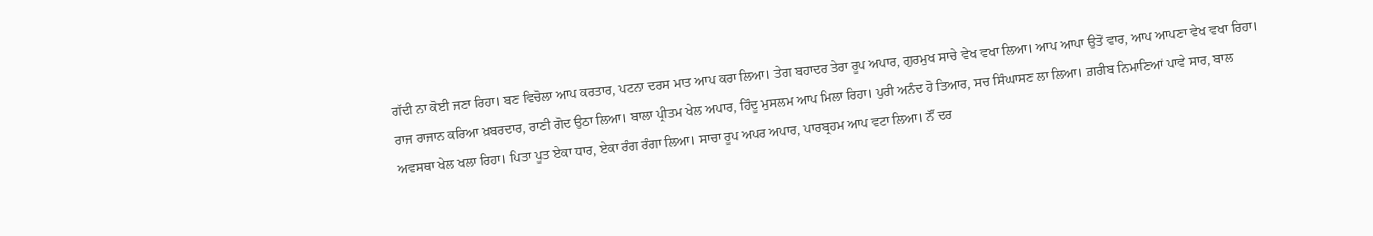ਗੱਦੀ ਨਾ ਕੋਈ ਜਣਾ ਰਿਹਾ। ਬਣ ਵਿਚੋਲਾ ਆਪ ਕਰਤਾਰ, ਪਟਨਾ ਦਰਸ ਮਾਤ ਆਪ ਕਰਾ ਲਿਆ। ਤੇਗ ਬਹਾਦਰ ਤੇਰਾ ਰੂਪ ਅਪਾਰ, ਗੁਰਮੁਖ ਸਾਚੇ ਵੇਖ ਵਖਾ ਲਿਆ। ਆਪ ਆਪਾ ਉਤੋਂ ਵਾਰ, ਆਪ ਆਪਣਾ ਵੇਖ ਵਖਾ ਰਿਹਾ। ਰਾਜ ਰਾਜਾਨ ਕਰਿਆ ਖ਼ਬਰਦਾਰ, ਰਾਣੀ ਗੋਦ ਉਠਾ ਲਿਆ। ਬਾਲਾ ਪ੍ਰੀਤਮ ਖੇਲ ਅਪਾਰ, ਹਿੰਦੂ ਮੁਸਲਮ ਆਪ ਮਿਲਾ ਰਿਹਾ। ਪੁਰੀ ਅਨੰਦ ਹੋ ਤਿਆਰ, ਸਚ ਸਿੰਘਾਸਣ ਲਾ ਲਿਆ। ਗ਼ਰੀਬ ਨਿਮਾਣਿਆਂ ਪਾਵੇ ਸਾਰ, ਬਾਲ ਅਵਸਥਾ ਖੇਲ ਖਲਾ ਰਿਹਾ। ਪਿਤਾ ਪੂਤ ਏਕਾ ਧਾਰ, ਏਕਾ ਰੰਗ ਰੰਗਾ ਲਿਆ। ਸਾਚਾ ਰੂਪ ਅਪਰ ਅਪਾਰ, ਪਾਰਬ੍ਰਹਮ ਆਪ ਵਟਾ ਲਿਆ। ਨੌਂ ਦਰ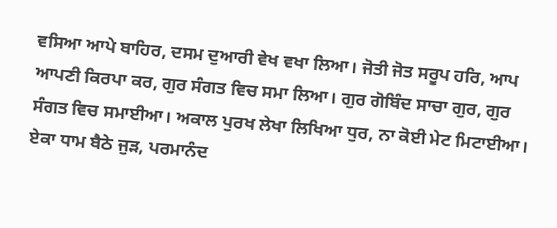ਵਸਿਆ ਆਪੇ ਬਾਹਿਰ, ਦਸਮ ਦੁਆਰੀ ਵੇਖ ਵਖਾ ਲਿਆ। ਜੋਤੀ ਜੋਤ ਸਰੂਪ ਹਰਿ, ਆਪ ਆਪਣੀ ਕਿਰਪਾ ਕਰ, ਗੁਰ ਸੰਗਤ ਵਿਚ ਸਮਾ ਲਿਆ। ਗੁਰ ਗੋਬਿੰਦ ਸਾਚਾ ਗੁਰ, ਗੁਰ ਸੰਗਤ ਵਿਚ ਸਮਾਈਆ। ਅਕਾਲ ਪੁਰਖ ਲੇਖਾ ਲਿਖਿਆ ਧੁਰ, ਨਾ ਕੋਈ ਮੇਟ ਮਿਟਾਈਆ। ਏਕਾ ਧਾਮ ਬੈਠੇ ਜੁੜ, ਪਰਮਾਨੰਦ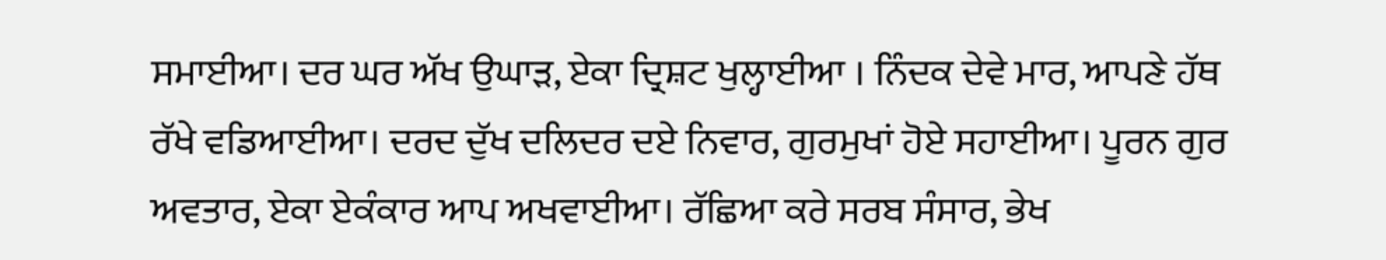ਸਮਾਈਆ। ਦਰ ਘਰ ਅੱਖ ਉਘਾੜ, ਏਕਾ ਦ੍ਰਿਸ਼ਟ ਖੁਲ੍ਹਾਈਆ । ਨਿੰਦਕ ਦੇਵੇ ਮਾਰ, ਆਪਣੇ ਹੱਥ ਰੱਖੇ ਵਡਿਆਈਆ। ਦਰਦ ਦੁੱਖ ਦਲਿਦਰ ਦਏ ਨਿਵਾਰ, ਗੁਰਮੁਖਾਂ ਹੋਏ ਸਹਾਈਆ। ਪੂਰਨ ਗੁਰ ਅਵਤਾਰ, ਏਕਾ ਏਕੰਕਾਰ ਆਪ ਅਖਵਾਈਆ। ਰੱਛਿਆ ਕਰੇ ਸਰਬ ਸੰਸਾਰ, ਭੇਖ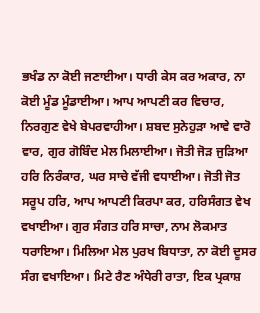ਭਖੰਡ ਨਾ ਕੋਈ ਜਣਾਈਆ। ਧਾਰੀ ਕੇਸ ਕਰ ਅਕਾਰ, ਨਾ ਕੋਈ ਮੂੰਡ ਮੂੰਡਾਈਆ। ਆਪ ਆਪਣੀ ਕਰ ਵਿਚਾਰ, ਨਿਰਗੁਣ ਵੇਖੇ ਬੇਪਰਵਾਹੀਆ। ਸ਼ਬਦ ਸੁਨੇਹੁੜਾ ਆਵੇ ਵਾਰੋ ਵਾਰ, ਗੁਰ ਗੋਬਿੰਦ ਮੇਲ ਮਿਲਾਈਆ। ਜੋਤੀ ਜੋੜ ਜੁੜਿਆ ਹਰਿ ਨਿਰੰਕਾਰ, ਘਰ ਸਾਚੇ ਵੱਜੀ ਵਧਾਈਆ। ਜੋਤੀ ਜੋਤ ਸਰੂਪ ਹਰਿ, ਆਪ ਆਪਣੀ ਕਿਰਪਾ ਕਰ, ਹਰਿਸੰਗਤ ਵੇਖ ਵਖਾਈਆ। ਗੁਰ ਸੰਗਤ ਹਰਿ ਸਾਚਾ, ਨਾਮ ਲੋਕਮਾਤ ਧਰਾਇਆ। ਮਿਲਿਆ ਮੇਲ ਪੁਰਖ ਬਿਧਾਤਾ, ਨਾ ਕੋਈ ਦੂਸਰ ਸੰਗ ਵਖਾਇਆ। ਮਿਟੇ ਰੈਣ ਅੰਧੇਰੀ ਰਾਤਾ, ਇਕ ਪ੍ਰਕਾਸ਼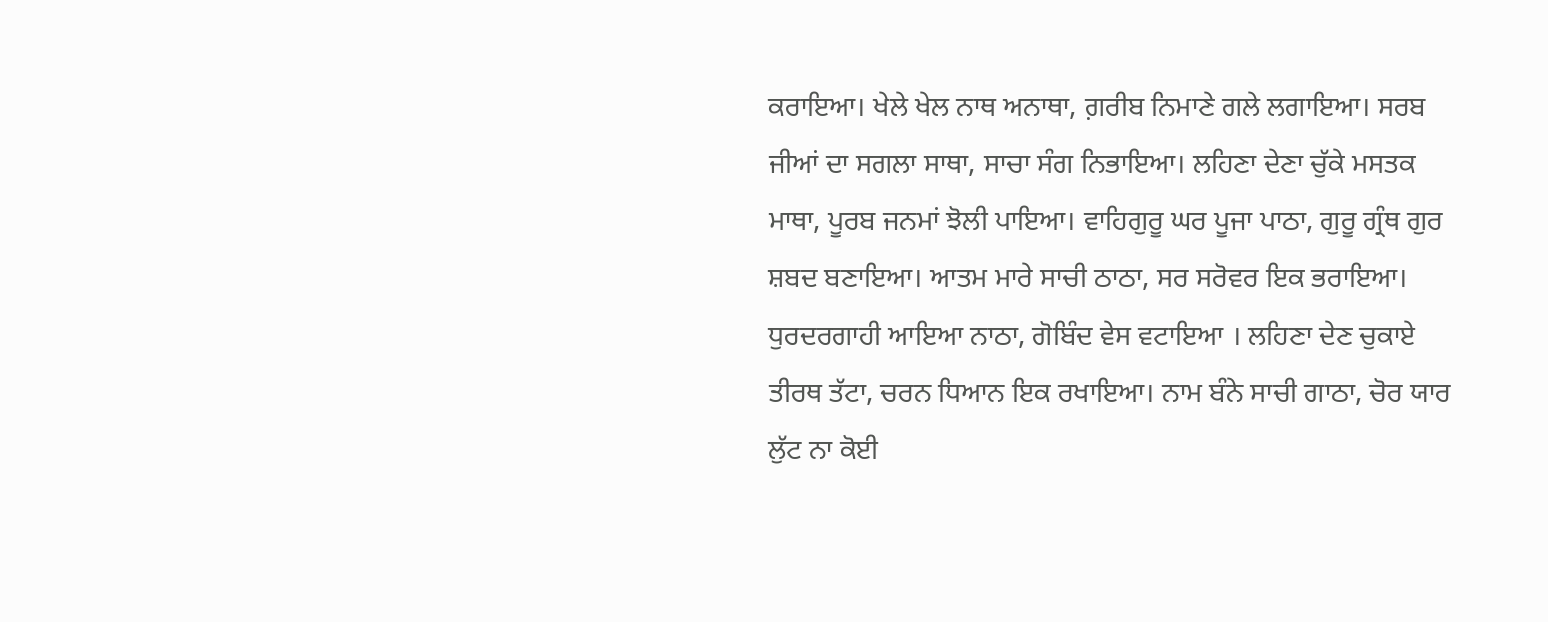ਕਰਾਇਆ। ਖੇਲੇ ਖੇਲ ਨਾਥ ਅਨਾਥਾ, ਗ਼ਰੀਬ ਨਿਮਾਣੇ ਗਲੇ ਲਗਾਇਆ। ਸਰਬ ਜੀਆਂ ਦਾ ਸਗਲਾ ਸਾਥਾ, ਸਾਚਾ ਸੰਗ ਨਿਭਾਇਆ। ਲਹਿਣਾ ਦੇਣਾ ਚੁੱਕੇ ਮਸਤਕ ਮਾਥਾ, ਪੂਰਬ ਜਨਮਾਂ ਝੋਲੀ ਪਾਇਆ। ਵਾਹਿਗੁਰੂ ਘਰ ਪੂਜਾ ਪਾਠਾ, ਗੁਰੂ ਗ੍ਰੰਥ ਗੁਰ ਸ਼ਬਦ ਬਣਾਇਆ। ਆਤਮ ਮਾਰੇ ਸਾਚੀ ਠਾਠਾ, ਸਰ ਸਰੋਵਰ ਇਕ ਭਰਾਇਆ। ਧੁਰਦਰਗਾਹੀ ਆਇਆ ਨਾਠਾ, ਗੋਬਿੰਦ ਵੇਸ ਵਟਾਇਆ । ਲਹਿਣਾ ਦੇਣ ਚੁਕਾਏ ਤੀਰਥ ਤੱਟਾ, ਚਰਨ ਧਿਆਨ ਇਕ ਰਖਾਇਆ। ਨਾਮ ਬੰਨੇ ਸਾਚੀ ਗਾਠਾ, ਚੋਰ ਯਾਰ ਲੁੱਟ ਨਾ ਕੋਈ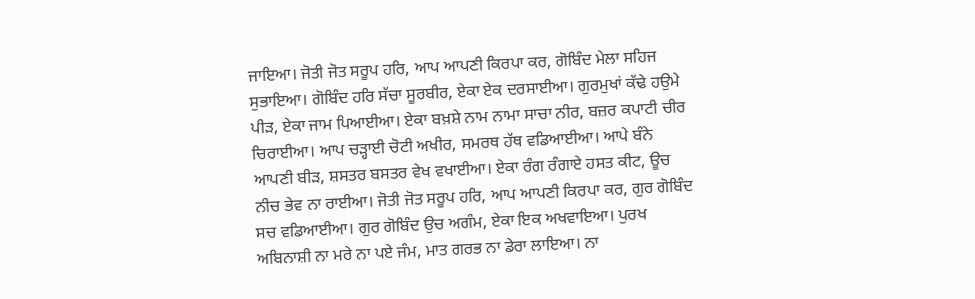ਜਾਇਆ। ਜੋਤੀ ਜੋਤ ਸਰੂਪ ਹਰਿ, ਆਪ ਆਪਣੀ ਕਿਰਪਾ ਕਰ, ਗੋਬਿੰਦ ਮੇਲਾ ਸਹਿਜ ਸੁਭਾਇਆ। ਗੋਬਿੰਦ ਹਰਿ ਸੱਚਾ ਸੂਰਬੀਰ, ਏਕਾ ਏਕ ਦਰਸਾਈਆ। ਗੁਰਮੁਖਾਂ ਕੱਢੇ ਹਉਮੇ ਪੀੜ, ਏਕਾ ਜਾਮ ਪਿਆਈਆ। ਏਕਾ ਬਖ਼ਸ਼ੇ ਨਾਮ ਨਾਮਾ ਸਾਚਾ ਨੀਰ, ਬਜ਼ਰ ਕਪਾਟੀ ਚੀਰ ਚਿਰਾਈਆ। ਆਪ ਚੜ੍ਹਾਈ ਚੋਟੀ ਅਖੀਰ, ਸਮਰਥ ਹੱਥ ਵਡਿਆਈਆ। ਆਪੇ ਬੰਨੇ ਆਪਣੀ ਬੀੜ, ਸ਼ਸਤਰ ਬਸਤਰ ਵੇਖ ਵਖਾਈਆ। ਏਕਾ ਰੰਗ ਰੰਗਾਏ ਹਸਤ ਕੀਟ, ਊਚ ਨੀਚ ਭੇਵ ਨਾ ਰਾਈਆ। ਜੋਤੀ ਜੋਤ ਸਰੂਪ ਹਰਿ, ਆਪ ਆਪਣੀ ਕਿਰਪਾ ਕਰ, ਗੁਰ ਗੋਬਿੰਦ ਸਚ ਵਡਿਆਈਆ। ਗੁਰ ਗੋਬਿੰਦ ਉਚ ਅਗੰਮ, ਏਕਾ ਇਕ ਅਖਵਾਇਆ। ਪੁਰਖ ਅਬਿਨਾਸ਼ੀ ਨਾ ਮਰੇ ਨਾ ਪਏ ਜੰਮ, ਮਾਤ ਗਰਭ ਨਾ ਡੇਰਾ ਲਾਇਆ। ਨਾ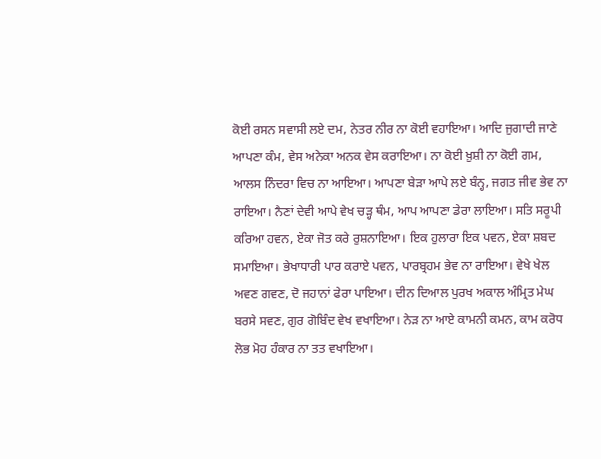ਕੋਈ ਰਸਨ ਸਵਾਸੀ ਲਏ ਦਮ, ਨੇਤਰ ਨੀਰ ਨਾ ਕੋਈ ਵਹਾਇਆ। ਆਦਿ ਜੁਗਾਦੀ ਜਾਣੇ ਆਪਣਾ ਕੰਮ, ਵੇਸ ਅਨੇਕਾ ਅਨਕ ਵੇਸ ਕਰਾਇਆ। ਨਾ ਕੋਈ ਖ਼ੁਸ਼ੀ ਨਾ ਕੋਈ ਗਮ, ਆਲਸ ਨਿੰਦਰਾ ਵਿਚ ਨਾ ਆਇਆ। ਆਪਣਾ ਬੇੜਾ ਆਪੇ ਲਏ ਬੰਨ੍ਹ, ਜਗਤ ਜੀਵ ਭੇਵ ਨਾ ਰਾਇਆ। ਨੈਣਾਂ ਦੇਵੀ ਆਪੇ ਵੇਖ ਚੜ੍ਹ ਥੰਮ, ਆਪ ਆਪਣਾ ਡੇਰਾ ਲਾਇਆ। ਸਤਿ ਸਰੂਪੀ ਕਰਿਆ ਹਵਨ, ਏਕਾ ਜੋਤ ਕਰੇ ਰੁਸ਼ਨਾਇਆ। ਇਕ ਹੁਲਾਰਾ ਇਕ ਪਵਨ, ਏਕਾ ਸ਼ਬਦ ਸਮਾਇਆ। ਭੇਖਾਧਾਰੀ ਪਾਰ ਕਰਾਏ ਪਵਨ, ਪਾਰਬ੍ਰਹਮ ਭੇਵ ਨਾ ਰਾਇਆ। ਵੇਖੇ ਖੇਲ ਅਵਣ ਗਵਣ, ਦੋ ਜਹਾਨਾਂ ਫੇਰਾ ਪਾਇਆ। ਦੀਨ ਦਿਆਲ ਪੁਰਖ ਅਕਾਲ ਅੰਮ੍ਰਿਤ ਮੇਘ ਬਰਸੇ ਸਵਣ, ਗੁਰ ਗੋਬਿੰਦ ਵੇਖ ਵਖਾਇਆ। ਨੇੜ ਨਾ ਆਏ ਕਾਮਨੀ ਕਮਨ, ਕਾਮ ਕਰੋਧ ਲੋਭ ਮੋਹ ਹੰਕਾਰ ਨਾ ਤਤ ਵਖਾਇਆ।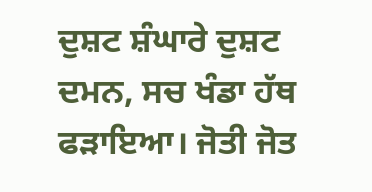ਦੁਸ਼ਟ ਸ਼ੰਘਾਰੇ ਦੁਸ਼ਟ ਦਮਨ, ਸਚ ਖੰਡਾ ਹੱਥ ਫੜਾਇਆ। ਜੋਤੀ ਜੋਤ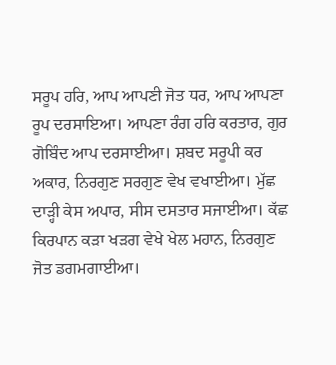ਸਰੂਪ ਹਰਿ, ਆਪ ਆਪਣੀ ਜੋਤ ਧਰ, ਆਪ ਆਪਣਾ ਰੂਪ ਦਰਸਾਇਆ। ਆਪਣਾ ਰੰਗ ਹਰਿ ਕਰਤਾਰ, ਗੁਰ ਗੋਬਿੰਦ ਆਪ ਦਰਸਾਈਆ। ਸ਼ਬਦ ਸਰੂਪੀ ਕਰ ਅਕਾਰ, ਨਿਰਗੁਣ ਸਰਗੁਣ ਵੇਖ ਵਖਾਈਆ। ਮੁੱਛ ਦਾੜ੍ਹੀ ਕੇਸ ਅਪਾਰ, ਸੀਸ ਦਸਤਾਰ ਸਜਾਈਆ। ਕੱਛ ਕਿਰਪਾਨ ਕੜਾ ਖੜਗ ਵੇਖੇ ਖੇਲ ਮਹਾਨ, ਨਿਰਗੁਣ ਜੋਤ ਡਗਮਗਾਈਆ।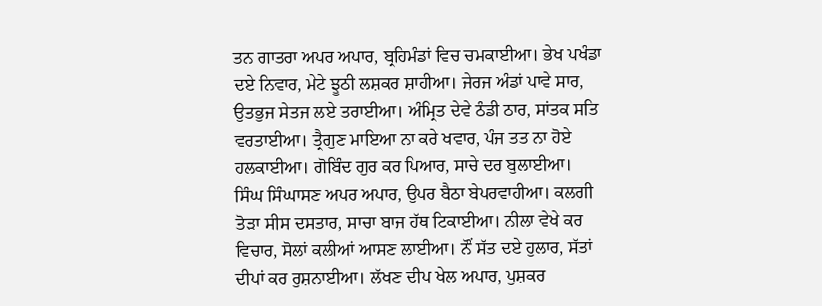ਤਨ ਗਾਤਰਾ ਅਪਰ ਅਪਾਰ, ਬ੍ਰਹਿਮੰਡਾਂ ਵਿਚ ਚਮਕਾਈਆ। ਭੇਖ ਪਖੰਡਾ ਦਏ ਨਿਵਾਰ, ਮੇਟੇ ਝੂਠੀ ਲਸ਼ਕਰ ਸ਼ਾਹੀਆ। ਜੇਰਜ ਅੰਡਾਂ ਪਾਵੇ ਸਾਰ, ਉਤਭੁਜ ਸੇਤਜ ਲਏ ਤਰਾਈਆ। ਅੰਮ੍ਰਿਤ ਦੇਵੇ ਠੰਡੀ ਠਾਰ, ਸਾਂਤਕ ਸਤਿ ਵਰਤਾਈਆ। ਤ੍ਰੈਗੁਣ ਮਾਇਆ ਨਾ ਕਰੇ ਖਵਾਰ, ਪੰਜ ਤਤ ਨਾ ਹੋਏ ਹਲਕਾਈਆ। ਗੋਬਿੰਦ ਗੁਰ ਕਰ ਪਿਆਰ, ਸਾਚੇ ਦਰ ਬੁਲਾਈਆ। ਸਿੰਘ ਸਿੰਘਾਸਣ ਅਪਰ ਅਪਾਰ, ਉਪਰ ਬੈਠਾ ਬੇਪਰਵਾਹੀਆ। ਕਲਗੀ ਤੋੜਾ ਸੀਸ ਦਸਤਾਰ, ਸਾਚਾ ਬਾਜ ਹੱਥ ਟਿਕਾਈਆ। ਨੀਲਾ ਵੇਖੇ ਕਰ ਵਿਚਾਰ, ਸੋਲਾਂ ਕਲੀਆਂ ਆਸਣ ਲਾਈਆ। ਨੌਂ ਸੱਤ ਦਏ ਹੁਲਾਰ, ਸੱਤਾਂ ਦੀਪਾਂ ਕਰ ਰੁਸ਼ਨਾਈਆ। ਲੱਖਣ ਦੀਪ ਖੇਲ ਅਪਾਰ, ਪੁਸ਼ਕਰ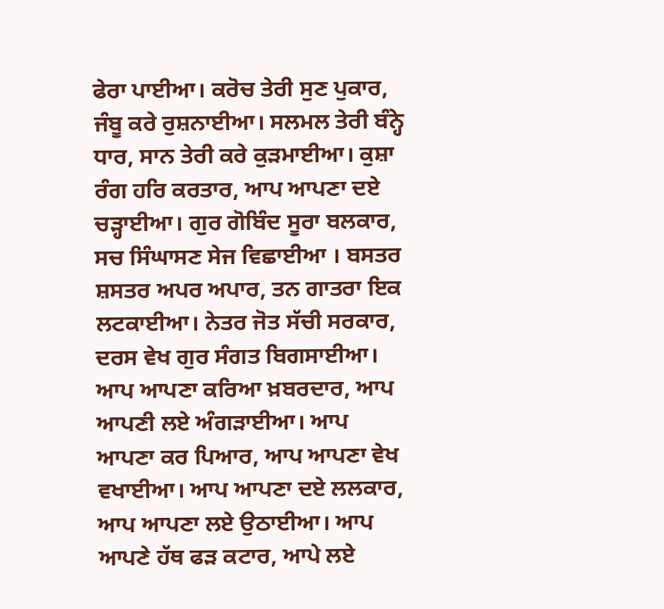ਫੇਰਾ ਪਾਈਆ। ਕਰੋਚ ਤੇਰੀ ਸੁਣ ਪੁਕਾਰ, ਜੰਬੂ ਕਰੇ ਰੁਸ਼ਨਾਈਆ। ਸਲਮਲ ਤੇਰੀ ਬੰਨ੍ਹੇ ਧਾਰ, ਸਾਨ ਤੇਰੀ ਕਰੇ ਕੁੜਮਾਈਆ। ਕੁਸ਼ਾ ਰੰਗ ਹਰਿ ਕਰਤਾਰ, ਆਪ ਆਪਣਾ ਦਏ ਚੜ੍ਹਾਈਆ। ਗੁਰ ਗੋਬਿੰਦ ਸੂਰਾ ਬਲਕਾਰ, ਸਚ ਸਿੰਘਾਸਣ ਸੇਜ ਵਿਛਾਈਆ । ਬਸਤਰ ਸ਼ਸਤਰ ਅਪਰ ਅਪਾਰ, ਤਨ ਗਾਤਰਾ ਇਕ ਲਟਕਾਈਆ। ਨੇਤਰ ਜੋਤ ਸੱਚੀ ਸਰਕਾਰ, ਦਰਸ ਵੇਖ ਗੁਰ ਸੰਗਤ ਬਿਗਸਾਈਆ। ਆਪ ਆਪਣਾ ਕਰਿਆ ਖ਼ਬਰਦਾਰ, ਆਪ ਆਪਣੀ ਲਏ ਅੰਗੜਾਈਆ। ਆਪ ਆਪਣਾ ਕਰ ਪਿਆਰ, ਆਪ ਆਪਣਾ ਵੇਖ ਵਖਾਈਆ। ਆਪ ਆਪਣਾ ਦਏ ਲਲਕਾਰ, ਆਪ ਆਪਣਾ ਲਏ ਉਠਾਈਆ। ਆਪ ਆਪਣੇ ਹੱਥ ਫੜ ਕਟਾਰ, ਆਪੇ ਲਏ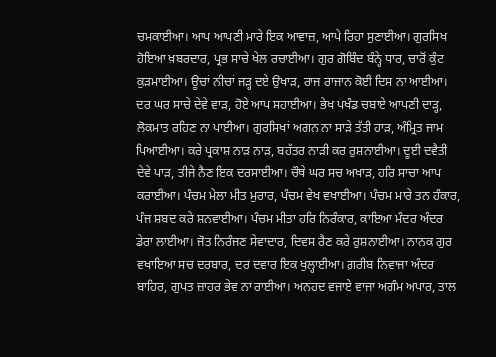ਚਮਕਾਈਆ। ਆਪ ਆਪਣੀ ਮਾਰੇ ਇਕ ਆਵਾਜ਼, ਆਪੇ ਰਿਹਾ ਸੁਣਾਈਆ। ਗੁਰਸਿਖ ਹੋਇਆ ਖ਼ਬਰਦਾਰ, ਪ੍ਰਭ ਸਾਚੇ ਖੇਲ ਰਚਾਈਆ। ਗੁਰ ਗੋਬਿੰਦ ਬੰਨ੍ਹੇ ਧਾਰ, ਚਾਰੋਂ ਕੁੰਟ ਕੁੜਮਾਈਆ। ਊਚਾਂ ਨੀਚਾਂ ਜੜ੍ਹ ਦਏ ਉਖਾੜ, ਰਾਜ ਰਾਜਾਨ ਕੋਈ ਦਿਸ ਨਾ ਆਈਆ। ਦਰ ਘਰ ਸਾਚੇ ਦੇਵੇ ਵਾੜ, ਹੋਏ ਆਪ ਸਹਾਈਆ। ਭੇਖ ਪਖੰਡ ਚਬਾਏ ਆਪਣੀ ਦਾੜ੍ਹ, ਲੋਕਮਾਤ ਰਹਿਣ ਨਾ ਪਾਈਆ। ਗੁਰਸਿਖਾਂ ਅਗਨ ਨਾ ਸਾੜੇ ਤੱਤੀ ਹਾੜ, ਅੰਮ੍ਰਿਤ ਜਾਮ ਪਿਆਈਆ। ਕਰੇ ਪ੍ਰਕਾਸ਼ ਨਾੜ ਨਾੜ, ਬਹੱਤਰ ਨਾੜੀ ਕਰ ਰੁਸ਼ਨਾਈਆ। ਦੂਈ ਦਵੈਤੀ ਦੇਵੇ ਪਾੜ, ਤੀਜੇ ਨੈਣ ਇਕ ਦਰਸਾਈਆ। ਚੌਥੇ ਘਰ ਸਚ ਅਖਾੜ, ਹਰਿ ਸਾਚਾ ਆਪ ਕਰਾਈਆ। ਪੰਚਮ ਮੇਲਾ ਮੀਤ ਮੁਰਾਰ, ਪੰਚਮ ਵੇਖ ਵਖਾਈਆ। ਪੰਚਮ ਮਾਰੇ ਤਨ ਹੰਕਾਰ, ਪੰਜ ਸ਼ਬਦ ਕਰੇ ਸ਼ਨਵਾਈਆ। ਪੰਚਮ ਮੀਤਾ ਹਰਿ ਨਿਰੰਕਾਰ, ਕਾਇਆ ਮੰਦਰ ਅੰਦਰ ਡੇਰਾ ਲਾਈਆ। ਜੋਤ ਨਿਰੰਜਣ ਸੇਵਾਦਾਰ, ਦਿਵਸ ਰੈਣ ਕਰੇ ਰੁਸ਼ਨਾਈਆ। ਨਾਨਕ ਗੁਰ ਵਖਾਇਆ ਸਚ ਦਰਬਾਰ, ਦਰ ਦਵਾਰ ਇਕ ਖੁਲ੍ਹਾਈਆ। ਗ਼ਰੀਬ ਨਿਵਾਜਾ ਅੰਦਰ ਬਾਹਿਰ, ਗੁਪਤ ਜ਼ਾਹਰ ਭੇਵ ਨਾ ਰਾਈਆ। ਅਨਹਦ ਵਜਾਏ ਵਾਜਾ ਅਗੰਮ ਅਪਾਰ, ਤਾਲ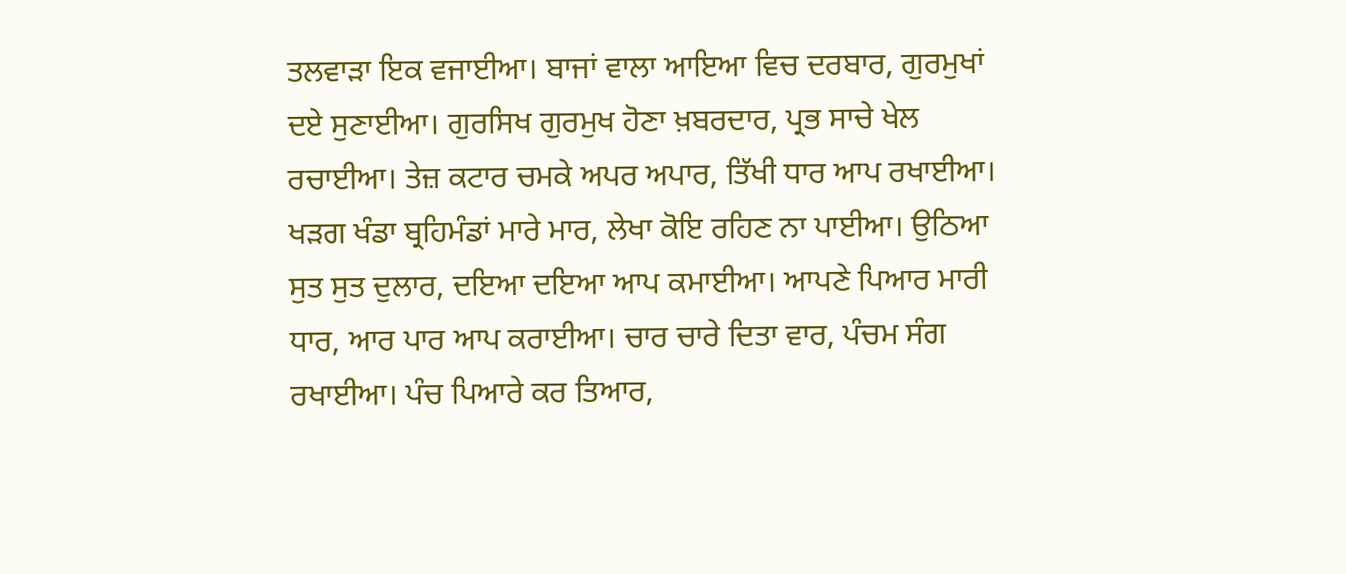ਤਲਵਾੜਾ ਇਕ ਵਜਾਈਆ। ਬਾਜਾਂ ਵਾਲਾ ਆਇਆ ਵਿਚ ਦਰਬਾਰ, ਗੁਰਮੁਖਾਂ ਦਏ ਸੁਣਾਈਆ। ਗੁਰਸਿਖ ਗੁਰਮੁਖ ਹੋਣਾ ਖ਼ਬਰਦਾਰ, ਪ੍ਰਭ ਸਾਚੇ ਖੇਲ ਰਚਾਈਆ। ਤੇਜ਼ ਕਟਾਰ ਚਮਕੇ ਅਪਰ ਅਪਾਰ, ਤਿੱਖੀ ਧਾਰ ਆਪ ਰਖਾਈਆ। ਖੜਗ ਖੰਡਾ ਬ੍ਰਹਿਮੰਡਾਂ ਮਾਰੇ ਮਾਰ, ਲੇਖਾ ਕੋਇ ਰਹਿਣ ਨਾ ਪਾਈਆ। ਉਠਿਆ ਸੁਤ ਸੁਤ ਦੁਲਾਰ, ਦਇਆ ਦਇਆ ਆਪ ਕਮਾਈਆ। ਆਪਣੇ ਪਿਆਰ ਮਾਰੀ ਧਾਰ, ਆਰ ਪਾਰ ਆਪ ਕਰਾਈਆ। ਚਾਰ ਚਾਰੇ ਦਿਤਾ ਵਾਰ, ਪੰਚਮ ਸੰਗ ਰਖਾਈਆ। ਪੰਚ ਪਿਆਰੇ ਕਰ ਤਿਆਰ,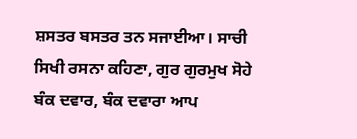ਸ਼ਸਤਰ ਬਸਤਰ ਤਨ ਸਜਾਈਆ। ਸਾਚੀ ਸਿਖੀ ਰਸਨਾ ਕਹਿਣਾ, ਗੁਰ ਗੁਰਮੁਖ ਸੋਹੇ ਬੰਕ ਦਵਾਰ, ਬੰਕ ਦਵਾਰਾ ਆਪ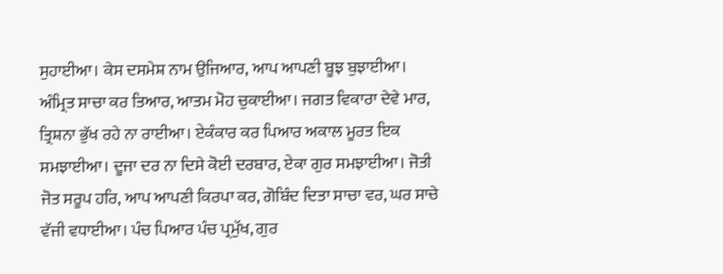ਸੁਹਾਈਆ। ਕੇਸ ਦਸਮੇਸ਼ ਨਾਮ ਉਜਿਆਰ, ਆਪ ਆਪਣੀ ਬੂਝ ਬੁਝਾਈਆ। ਅੰਮ੍ਰਿਤ ਸਾਚਾ ਕਰ ਤਿਆਰ, ਆਤਮ ਮੋਹ ਚੁਕਾਈਆ। ਜਗਤ ਵਿਕਾਰਾ ਦੇਵੇ ਮਾਰ, ਤ੍ਰਿਸ਼ਨਾ ਭੁੱਖ ਰਹੇ ਨਾ ਰਾਈਆ। ਏਕੰਕਾਰ ਕਰ ਪਿਆਰ ਅਕਾਲ ਮੂਰਤ ਇਕ ਸਮਝਾਈਆ। ਦੂਜਾ ਦਰ ਨਾ ਦਿਸੇ ਕੋਈ ਦਰਬਾਰ, ਏਕਾ ਗੁਰ ਸਮਝਾਈਆ। ਜੋਤੀ ਜੋਤ ਸਰੂਪ ਹਰਿ, ਆਪ ਆਪਣੀ ਕਿਰਪਾ ਕਰ, ਗੋਬਿੰਦ ਦਿਤਾ ਸਾਚਾ ਵਰ, ਘਰ ਸਾਚੇ ਵੱਜੀ ਵਧਾਈਆ। ਪੰਚ ਪਿਆਰ ਪੰਚ ਪ੍ਰਮੁੱਖ, ਗੁਰ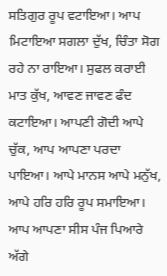ਸਤਿਗੁਰ ਰੂਪ ਵਟਾਇਆ। ਆਪ ਮਿਟਾਇਆ ਸਗਲਾ ਦੁੱਖ, ਚਿੰਤਾ ਸੋਗ ਰਹੇ ਨਾ ਰਾਇਆ। ਸੁਫਲ ਕਰਾਈ ਮਾਤ ਕੁੱਖ, ਆਵਣ ਜਾਵਣ ਫੰਦ ਕਟਾਇਆ। ਆਪਣੀ ਗੋਦੀ ਆਪੇ ਚੁੱਕ, ਆਪ ਆਪਣਾ ਪਰਦਾ ਪਾਇਆ। ਆਪੇ ਮਾਨਸ ਆਪੇ ਮਨੁੱਖ, ਆਪੇ ਹਰਿ ਹਰਿ ਰੂਪ ਸਮਾਇਆ। ਆਪ ਆਪਣਾ ਸੀਸ ਪੰਜ ਪਿਆਰੇ ਅੱਗੇ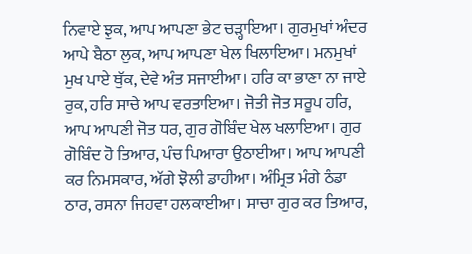ਨਿਵਾਏ ਝੁਕ, ਆਪ ਆਪਣਾ ਭੇਟ ਚੜ੍ਹਾਇਆ। ਗੁਰਮੁਖਾਂ ਅੰਦਰ ਆਪੇ ਬੈਠਾ ਲੁਕ, ਆਪ ਆਪਣਾ ਖੇਲ ਖਿਲਾਇਆ। ਮਨਮੁਖਾਂ ਮੁਖ ਪਾਏ ਥੁੱਕ, ਦੇਵੇ ਅੰਤ ਸਜਾਈਆ। ਹਰਿ ਕਾ ਭਾਣਾ ਨਾ ਜਾਏ ਰੁਕ, ਹਰਿ ਸਾਚੇ ਆਪ ਵਰਤਾਇਆ। ਜੋਤੀ ਜੋਤ ਸਰੂਪ ਹਰਿ, ਆਪ ਆਪਣੀ ਜੋਤ ਧਰ, ਗੁਰ ਗੋਬਿੰਦ ਖੇਲ ਖਲਾਇਆ। ਗੁਰ ਗੋਬਿੰਦ ਹੋ ਤਿਆਰ, ਪੰਚ ਪਿਆਰਾ ਉਠਾਈਆ। ਆਪ ਆਪਣੀ ਕਰ ਨਿਮਸਕਾਰ, ਅੱਗੇ ਝੋਲੀ ਡਾਹੀਆ। ਅੰਮ੍ਰਿਤ ਮੰਗੇ ਠੰਡਾ ਠਾਰ, ਰਸਨਾ ਜਿਹਵਾ ਹਲਕਾਈਆ। ਸਾਚਾ ਗੁਰ ਕਰ ਤਿਆਰ,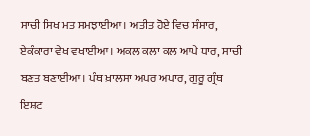ਸਾਚੀ ਸਿਖ ਮਤ ਸਮਝਾਈਆ। ਅਤੀਤ ਹੋਏ ਵਿਚ ਸੰਸਾਰ, ਏਕੰਕਾਰਾ ਵੇਖ ਵਖਾਈਆ। ਅਕਲ ਕਲਾ ਕਲ ਆਪੇ ਧਾਰ, ਸਾਚੀ ਬਣਤ ਬਣਾਈਆ। ਪੰਥ ਖ਼ਾਲਸਾ ਅਪਰ ਅਪਾਰ, ਗੁਰੂ ਗ੍ਰੰਥ ਇਸ਼ਟ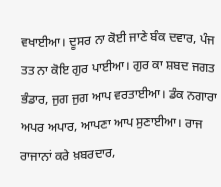ਵਖਾਈਆ। ਦੂਸਰ ਨਾ ਕੋਈ ਜਾਣੇ ਬੰਕ ਦਵਾਰ, ਪੰਜ ਤਤ ਨਾ ਕੋਇ ਗੁਰ ਪਾਈਆ। ਗੁਰ ਕਾ ਸ਼ਬਦ ਜਗਤ ਭੰਡਾਰ, ਜੁਗ ਜੁਗ ਆਪ ਵਰਤਾਈਆ। ਡੰਕ ਨਗਾਰਾ ਅਪਰ ਅਪਾਰ, ਆਪਣਾ ਆਪ ਸੁਣਾਈਆ। ਰਾਜ ਰਾਜਾਨਾਂ ਕਰੇ ਖ਼ਬਰਦਾਰ,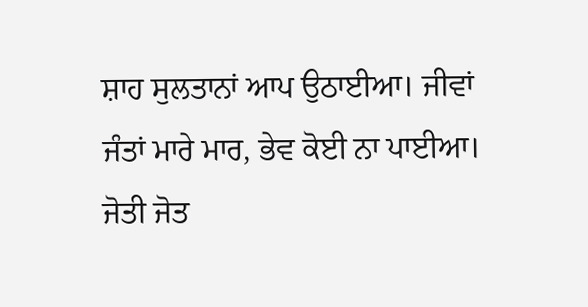ਸ਼ਾਹ ਸੁਲਤਾਨਾਂ ਆਪ ਉਠਾਈਆ। ਜੀਵਾਂ ਜੰਤਾਂ ਮਾਰੇ ਮਾਰ, ਭੇਵ ਕੋਈ ਨਾ ਪਾਈਆ। ਜੋਤੀ ਜੋਤ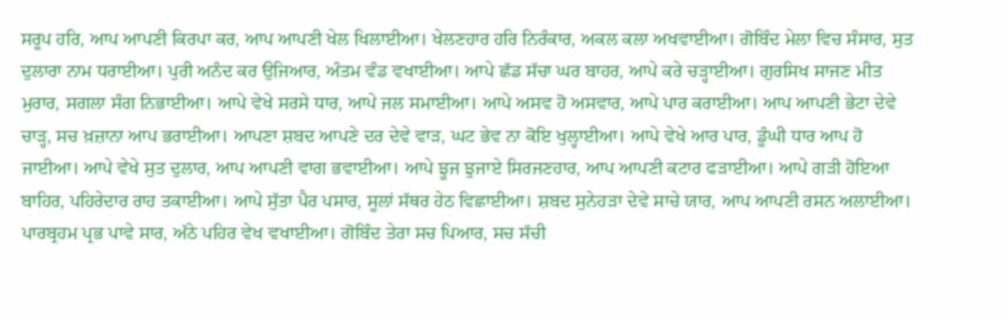ਸਰੂਪ ਹਰਿ, ਆਪ ਆਪਣੀ ਕਿਰਪਾ ਕਰ, ਆਪ ਆਪਣੀ ਖੇਲ ਖਿਲਾਈਆ। ਖੇਲਣਹਾਰ ਹਰਿ ਨਿਰੰਕਾਰ, ਅਕਲ ਕਲਾ ਅਖਵਾਈਆ। ਗੋਬਿੰਦ ਮੇਲਾ ਵਿਚ ਸੰਸਾਰ, ਸੁਤ ਦੁਲਾਰਾ ਨਾਮ ਧਰਾਈਆ। ਪੁਰੀ ਅਨੰਦ ਕਰ ਉਜਿਆਰ, ਅੰਤਮ ਵੰਡ ਵਖਾਈਆ। ਆਪੇ ਛੱਡ ਸੱਚਾ ਘਰ ਬਾਹਰ, ਆਪੇ ਕਰੇ ਚੜ੍ਹਾਈਆ। ਗੁਰਸਿਖ ਸਾਜਣ ਮੀਤ ਮੁਰਾਰ, ਸਗਲਾ ਸੰਗ ਨਿਭਾਈਆ। ਆਪੇ ਵੇਖੇ ਸਰਸੇ ਧਾਰ, ਆਪੇ ਜਲ ਸਮਾਈਆ। ਆਪੇ ਅਸਵ ਹੋ ਅਸਵਾਰ, ਆਪੇ ਪਾਰ ਕਰਾਈਆ। ਆਪ ਆਪਣੀ ਭੇਟਾ ਦੇਵੇ ਚਾੜ੍ਹ, ਸਚ ਖ਼ਜ਼ਾਨਾ ਆਪ ਭਰਾਈਆ। ਆਪਣਾ ਸ਼ਬਦ ਆਪਣੇ ਦਰ ਦੇਵੇ ਵਾੜ, ਘਟ ਭੇਵ ਨਾ ਕੋਇ ਖੁਲ੍ਹਾਈਆ। ਆਪੇ ਵੇਖੇ ਆਰ ਪਾਰ, ਡੂੰਘੀ ਧਾਰ ਆਪ ਹੋ ਜਾਈਆ। ਆਪੇ ਵੇਖੇ ਸੁਤ ਦੁਲਾਰ, ਆਪ ਆਪਣੀ ਵਾਗ ਭਵਾਈਆ। ਆਪੇ ਝੂਜ ਝੁਜਾਏ ਸਿਰਜਣਹਾਰ, ਆਪ ਆਪਣੀ ਕਟਾਰ ਫੜਾਈਆ। ਆਪੇ ਗੜੀ ਹੋਇਆ ਬਾਹਿਰ, ਪਹਿਰੇਦਾਰ ਰਾਹ ਤਕਾਈਆ। ਆਪੇ ਸੁੱਤਾ ਪੈਰ ਪਸਾਰ, ਸੂਲਾਂ ਸੱਥਰ ਹੇਠ ਵਿਛਾਈਆ। ਸ਼ਬਦ ਸੁਨੇਹੜਾ ਦੇਵੇ ਸਾਚੇ ਯਾਰ, ਆਪ ਆਪਣੀ ਰਸਨ ਅਲਾਈਆ। ਪਾਰਬ੍ਰਹਮ ਪ੍ਰਭ ਪਾਵੇ ਸਾਰ, ਅੱਠੇ ਪਹਿਰ ਵੇਖ ਵਖਾਈਆ। ਗੋਬਿੰਦ ਤੇਰਾ ਸਚ ਪਿਆਰ, ਸਚ ਸੱਚੀ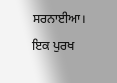ਸਰਨਾਈਆ। ਇਕ ਪੁਰਖ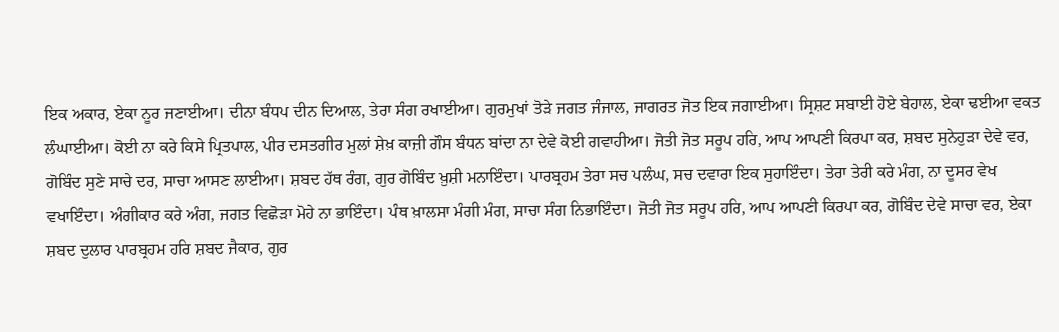ਇਕ ਅਕਾਰ, ਏਕਾ ਨੂਰ ਜਣਾਈਆ। ਦੀਨਾ ਬੰਧਪ ਦੀਨ ਦਿਆਲ, ਤੇਰਾ ਸੰਗ ਰਖਾਈਆ। ਗੁਰਮੁਖਾਂ ਤੋੜੇ ਜਗਤ ਜੰਜਾਲ, ਜਾਗਰਤ ਜੋਤ ਇਕ ਜਗਾਈਆ। ਸ੍ਰਿਸ਼ਟ ਸਬਾਈ ਹੋਏ ਬੇਹਾਲ, ਏਕਾ ਢਈਆ ਵਕਤ ਲੰਘਾਈਆ। ਕੋਈ ਨਾ ਕਰੇ ਕਿਸੇ ਪ੍ਰਿਤਪਾਲ, ਪੀਰ ਦਸਤਗੀਰ ਮੁਲਾਂ ਸ਼ੇਖ਼ ਕਾਜ਼ੀ ਗੌਸ ਬੰਧਨ ਬਾਂਦਾ ਨਾ ਦੇਵੇ ਕੋਈ ਗਵਾਹੀਆ। ਜੋਤੀ ਜੋਤ ਸਰੂਪ ਹਰਿ, ਆਪ ਆਪਣੀ ਕਿਰਪਾ ਕਰ, ਸ਼ਬਦ ਸੁਨੇਹੁੜਾ ਦੇਵੇ ਵਰ, ਗੋਬਿੰਦ ਸੁਣੇ ਸਾਚੇ ਦਰ, ਸਾਚਾ ਆਸਣ ਲਾਈਆ। ਸ਼ਬਦ ਹੱਥ ਰੰਗ, ਗੁਰ ਗੋਬਿੰਦ ਖ਼ੁਸ਼ੀ ਮਨਾਇੰਦਾ। ਪਾਰਬ੍ਰਹਮ ਤੇਰਾ ਸਚ ਪਲੰਘ, ਸਚ ਦਵਾਰਾ ਇਕ ਸੁਹਾਇੰਦਾ। ਤੇਰਾ ਤੇਰੀ ਕਰੇ ਮੰਗ, ਨਾ ਦੂਸਰ ਵੇਖ ਵਖਾਇੰਦਾ। ਅੰਗੀਕਾਰ ਕਰੇ ਅੰਗ, ਜਗਤ ਵਿਛੋੜਾ ਮੋਹੇ ਨਾ ਭਾਇੰਦਾ। ਪੰਥ ਖ਼ਾਲਸਾ ਮੰਗੀ ਮੰਗ, ਸਾਚਾ ਸੰਗ ਨਿਭਾਇੰਦਾ। ਜੋਤੀ ਜੋਤ ਸਰੂਪ ਹਰਿ, ਆਪ ਆਪਣੀ ਕਿਰਪਾ ਕਰ, ਗੋਬਿੰਦ ਦੇਵੇ ਸਾਚਾ ਵਰ, ਏਕਾ ਸ਼ਬਦ ਦੁਲਾਰ ਪਾਰਬ੍ਰਹਮ ਹਰਿ ਸ਼ਬਦ ਜੈਕਾਰ, ਗੁਰ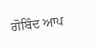ਗੋਬਿੰਦ ਆਪ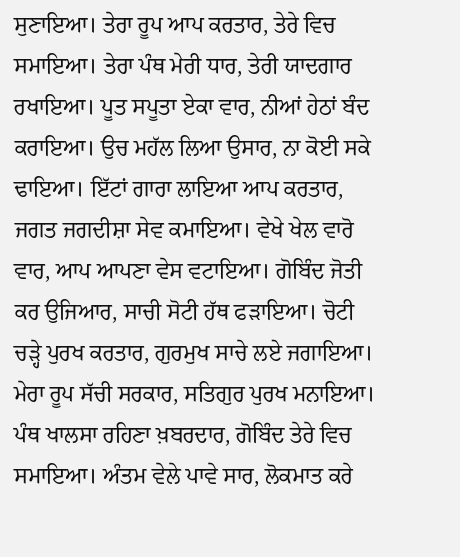ਸੁਣਾਇਆ। ਤੇਰਾ ਰੂਪ ਆਪ ਕਰਤਾਰ, ਤੇਰੇ ਵਿਚ ਸਮਾਇਆ। ਤੇਰਾ ਪੰਥ ਮੇਰੀ ਧਾਰ, ਤੇਰੀ ਯਾਦਗਾਰ ਰਖਾਇਆ। ਪੂਤ ਸਪੂਤਾ ਏਕਾ ਵਾਰ, ਨੀਆਂ ਹੇਠਾਂ ਬੰਦ ਕਰਾਇਆ। ਉਚ ਮਹੱਲ ਲਿਆ ਉਸਾਰ, ਨਾ ਕੋਈ ਸਕੇ ਢਾਇਆ। ਇੱਟਾਂ ਗਾਰਾ ਲਾਇਆ ਆਪ ਕਰਤਾਰ, ਜਗਤ ਜਗਦੀਸ਼ਾ ਸੇਵ ਕਮਾਇਆ। ਵੇਖੇ ਖੇਲ ਵਾਰੋ ਵਾਰ, ਆਪ ਆਪਣਾ ਵੇਸ ਵਟਾਇਆ। ਗੋਬਿੰਦ ਜੋਤੀ ਕਰ ਉਜਿਆਰ, ਸਾਚੀ ਸੋਟੀ ਹੱਥ ਫੜਾਇਆ। ਚੋਟੀ ਚੜ੍ਹੇ ਪੁਰਖ ਕਰਤਾਰ, ਗੁਰਮੁਖ ਸਾਚੇ ਲਏ ਜਗਾਇਆ। ਮੇਰਾ ਰੂਪ ਸੱਚੀ ਸਰਕਾਰ, ਸਤਿਗੁਰ ਪੁਰਖ ਮਨਾਇਆ। ਪੰਥ ਖਾਲਸਾ ਰਹਿਣਾ ਖ਼ਬਰਦਾਰ, ਗੋਬਿੰਦ ਤੇਰੇ ਵਿਚ ਸਮਾਇਆ। ਅੰਤਮ ਵੇਲੇ ਪਾਵੇ ਸਾਰ, ਲੋਕਮਾਤ ਕਰੇ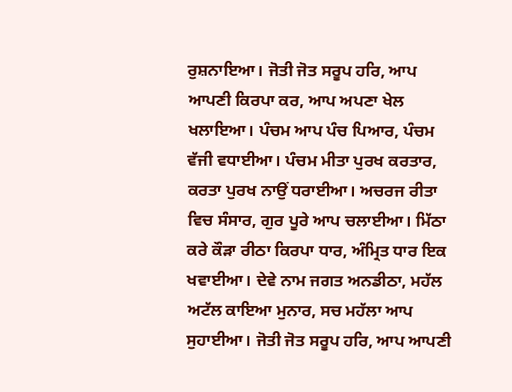ਰੁਸ਼ਨਾਇਆ। ਜੋਤੀ ਜੋਤ ਸਰੂਪ ਹਰਿ, ਆਪ ਆਪਣੀ ਕਿਰਪਾ ਕਰ, ਆਪ ਅਪਣਾ ਖੇਲ ਖਲਾਇਆ। ਪੰਚਮ ਆਪ ਪੰਚ ਪਿਆਰ, ਪੰਚਮ ਵੱਜੀ ਵਧਾਈਆ। ਪੰਚਮ ਮੀਤਾ ਪੁਰਖ ਕਰਤਾਰ, ਕਰਤਾ ਪੁਰਖ ਨਾਉਂ ਧਰਾਈਆ। ਅਚਰਜ ਰੀਤਾ ਵਿਚ ਸੰਸਾਰ, ਗੁਰ ਪੂਰੇ ਆਪ ਚਲਾਈਆ। ਮਿੱਠਾ ਕਰੇ ਕੌੜਾ ਰੀਠਾ ਕਿਰਪਾ ਧਾਰ, ਅੰਮ੍ਰਿਤ ਧਾਰ ਇਕ ਖਵਾਈਆ। ਦੇਵੇ ਨਾਮ ਜਗਤ ਅਨਡੀਠਾ, ਮਹੱਲ ਅਟੱਲ ਕਾਇਆ ਮੁਨਾਰ, ਸਚ ਮਹੱਲਾ ਆਪ ਸੁਹਾਈਆ। ਜੋਤੀ ਜੋਤ ਸਰੂਪ ਹਰਿ, ਆਪ ਆਪਣੀ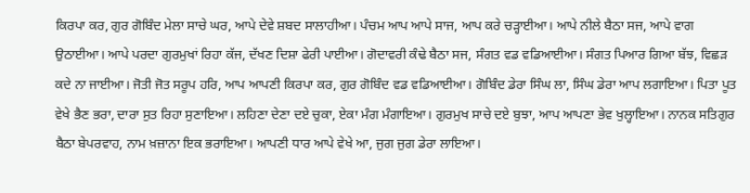ਕਿਰਪਾ ਕਰ, ਗੁਰ ਗੋਬਿੰਦ ਮੇਲਾ ਸਾਚੇ ਘਰ, ਆਪੇ ਦੇਵੇ ਸ਼ਬਦ ਸਾਲਾਹੀਆ। ਪੰਚਮ ਆਪ ਆਪੇ ਸਾਜ, ਆਪ ਕਰੇ ਚੜ੍ਹਾਈਆ। ਆਪੇ ਨੀਲੇ ਬੈਠਾ ਸਜ, ਆਪੇ ਵਾਗ ਉਠਾਈਆ। ਆਪੇ ਪਰਦਾ ਗੁਰਮੁਖਾਂ ਰਿਹਾ ਕੱਜ, ਦੱਖਣ ਦਿਸ਼ਾ ਫੇਰੀ ਪਾਈਆ। ਗੋਦਾਵਰੀ ਕੰਢੇ ਬੈਠਾ ਸਜ, ਸੰਗਤ ਵਡ ਵਡਿਆਈਆ। ਸੰਗਤ ਪਿਆਰ ਗਿਆ ਬੱਝ, ਵਿਛੜ ਕਦੇ ਨਾ ਜਾਈਆ। ਜੋਤੀ ਜੋਤ ਸਰੂਪ ਹਰਿ, ਆਪ ਆਪਣੀ ਕਿਰਪਾ ਕਰ, ਗੁਰ ਗੋਬਿੰਦ ਵਡ ਵਡਿਆਈਆ। ਗੋਬਿੰਦ ਡੇਰਾ ਸਿੰਘ ਲਾ, ਸਿੰਘ ਡੇਰਾ ਆਪ ਲਗਾਇਆ। ਪਿਤਾ ਪੂਤ ਵੇਖੇ ਭੈਣ ਭਰਾ, ਦਾਰਾ ਸੁਤ ਰਿਹਾ ਸੁਣਾਇਆ। ਲਹਿਣਾ ਦੇਣਾ ਦਏ ਚੁਕਾ, ਏਕਾ ਮੰਗ ਮੰਗਾਇਆ। ਗੁਰਮੁਖ ਸਾਚੇ ਦਏ ਬੁਝਾ, ਆਪ ਆਪਣਾ ਭੇਵ ਖੁਲ੍ਹਾਇਆ। ਨਾਨਕ ਸਤਿਗੁਰ ਬੈਠਾ ਬੇਪਰਵਾਹ, ਨਾਮ ਖ਼ਜ਼ਾਨਾ ਇਕ ਭਰਾਇਆ। ਆਪਣੀ ਧਾਰ ਆਪੇ ਵੇਖੇ ਆ, ਜੁਗ ਜੁਗ ਡੇਰਾ ਲਾਇਆ।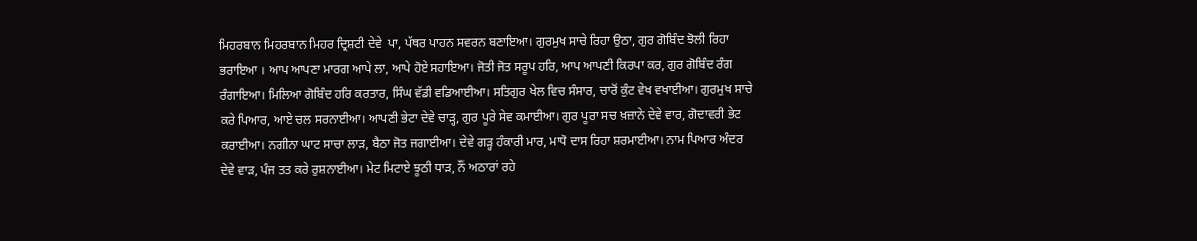ਮਿਹਰਬਾਨ ਮਿਹਰਬਾਨ ਮਿਹਰ ਦ੍ਰਿਸ਼ਟੀ ਦੇਵੇ  ਪਾ, ਪੱਥਰ ਪਾਹਨ ਸਵਰਨ ਬਣਾਇਆ। ਗੁਰਮੁਖ ਸਾਚੇ ਰਿਹਾ ਉਠਾ, ਗੁਰ ਗੋਬਿੰਦ ਝੋਲੀ ਰਿਹਾ ਭਰਾਇਆ । ਆਪ ਆਪਣਾ ਮਾਰਗ ਆਪੇ ਲਾ, ਆਪੇ ਹੋਏ ਸਹਾਇਆ। ਜੋਤੀ ਜੋਤ ਸਰੂਪ ਹਰਿ, ਆਪ ਆਪਣੀ ਕਿਰਪਾ ਕਰ, ਗੁਰ ਗੋਬਿੰਦ ਰੰਗ ਰੰਗਾਇਆ। ਮਿਲਿਆ ਗੋਬਿੰਦ ਹਰਿ ਕਰਤਾਰ, ਸਿੰਘ ਵੱਡੀ ਵਡਿਆਈਆ। ਸਤਿਗੁਰ ਖੇਲ ਵਿਚ ਸੰਸਾਰ, ਚਾਰੋਂ ਕੁੰਟ ਵੇਖ ਵਖਾਈਆ। ਗੁਰਮੁਖ ਸਾਚੇ ਕਰੇ ਪਿਆਰ, ਆਏ ਚਲ ਸਰਨਾਈਆ। ਆਪਣੀ ਭੇਟਾ ਦੇਵੇ ਚਾੜ੍ਹ, ਗੁਰ ਪੂਰੇ ਸੇਵ ਕਮਾਈਆ। ਗੁਰ ਪੂਰਾ ਸਚ ਖ਼ਜ਼ਾਨੇ ਦੇਵੇ ਵਾਰ, ਗੋਦਾਵਰੀ ਭੇਟ ਕਰਾਈਆ। ਨਗੀਨਾ ਘਾਟ ਸਾਚਾ ਲਾੜ, ਬੈਠਾ ਜੋਤ ਜਗਾਈਆ। ਦੇਵੇ ਗੜ੍ਹ ਹੰਕਾਰੀ ਮਾਰ, ਮਾਧੋ ਦਾਸ ਰਿਹਾ ਸ਼ਰਮਾਈਆ। ਨਾਮ ਪਿਆਰ ਅੰਦਰ ਦੇਵੇ ਵਾੜ, ਪੰਜ ਤਤ ਕਰੇ ਰੁਸ਼ਨਾਈਆ। ਮੇਟ ਮਿਟਾਏ ਝੂਠੀ ਧਾੜ, ਨੌਂ ਅਠਾਰਾਂ ਰਹੇ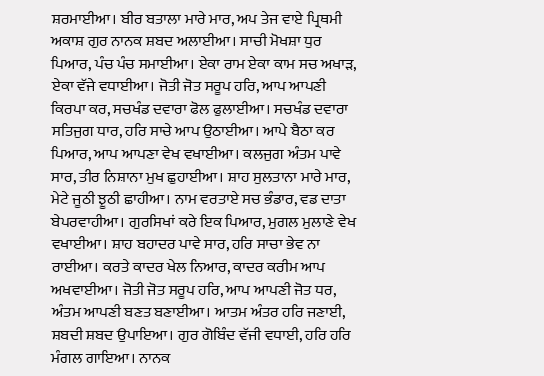ਸ਼ਰਮਾਈਆ। ਬੀਰ ਬਤਾਲਾ ਮਾਰੇ ਮਾਰ, ਅਪ ਤੇਜ ਵਾਏ ਪ੍ਰਿਥਮੀ ਅਕਾਸ਼ ਗੁਰ ਨਾਨਕ ਸ਼ਬਦ ਅਲਾਈਆ। ਸਾਚੀ ਮੋਖਸ਼ਾ ਧੁਰ ਪਿਆਰ, ਪੰਚ ਪੰਚ ਸਮਾਈਆ। ਏਕਾ ਰਾਮ ਏਕਾ ਕਾਮ ਸਚ ਅਖਾੜ, ਏਕਾ ਵੱਜੇ ਵਧਾਈਆ। ਜੋਤੀ ਜੋਤ ਸਰੂਪ ਹਰਿ, ਆਪ ਆਪਣੀ ਕਿਰਪਾ ਕਰ, ਸਚਖੰਡ ਦਵਾਰਾ ਫੋਲ ਫੁਲਾਈਆ। ਸਚਖੰਡ ਦਵਾਰਾ ਸਤਿਜੁਗ ਧਾਰ, ਹਰਿ ਸਾਚੇ ਆਪ ਉਠਾਈਆ। ਆਪੇ ਬੈਠਾ ਕਰ ਪਿਆਰ, ਆਪ ਆਪਣਾ ਵੇਖ ਵਖਾਈਆ। ਕਲਜੁਗ ਅੰਤਮ ਪਾਵੇ ਸਾਰ, ਤੀਰ ਨਿਸ਼ਾਨਾ ਮੁਖ ਛੁਹਾਈਆ। ਸ਼ਾਹ ਸੁਲਤਾਨਾ ਮਾਰੇ ਮਾਰ, ਮੇਟੇ ਜੂਠੀ ਝੂਠੀ ਛਾਹੀਆ। ਨਾਮ ਵਰਤਾਏ ਸਚ ਭੰਡਾਰ, ਵਡ ਦਾਤਾ ਬੇਪਰਵਾਹੀਆ। ਗੁਰਸਿਖਾਂ ਕਰੇ ਇਕ ਪਿਆਰ, ਮੁਗਲ ਮੁਲਾਣੇ ਵੇਖ ਵਖਾਈਆ। ਸ਼ਾਹ ਬਹਾਦਰ ਪਾਵੇ ਸਾਰ, ਹਰਿ ਸਾਚਾ ਭੇਵ ਨਾ ਰਾਈਆ। ਕਰਤੇ ਕਾਦਰ ਖੇਲ ਨਿਆਰ, ਕਾਦਰ ਕਰੀਮ ਆਪ ਅਖਵਾਈਆ। ਜੋਤੀ ਜੋਤ ਸਰੂਪ ਹਰਿ, ਆਪ ਆਪਣੀ ਜੋਤ ਧਰ, ਅੰਤਮ ਆਪਣੀ ਬਣਤ ਬਣਾਈਆ। ਆਤਮ ਅੰਤਰ ਹਰਿ ਜਣਾਈ, ਸ਼ਬਦੀ ਸ਼ਬਦ ਉਪਾਇਆ। ਗੁਰ ਗੋਬਿੰਦ ਵੱਜੀ ਵਧਾਈ, ਹਰਿ ਹਰਿ ਮੰਗਲ ਗਾਇਆ। ਨਾਨਕ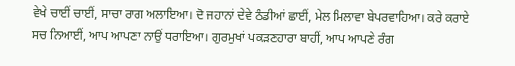ਵੇਖੇ ਚਾਈਂ ਚਾਈਂ, ਸਾਚਾ ਰਾਗ ਅਲਾਇਆ। ਦੋ ਜਹਾਨਾਂ ਦੇਵੇ ਠੰਡੀਆਂ ਛਾਈਂ, ਮੇਲ ਮਿਲਾਵਾ ਬੇਪਰਵਾਹਿਆ। ਕਰੇ ਕਰਾਏ ਸਚ ਨਿਆਈਂ, ਆਪ ਆਪਣਾ ਨਾਉਂ ਧਰਾਇਆ। ਗੁਰਮੁਖਾਂ ਪਕੜਣਹਾਰਾ ਬਾਹੀਂ, ਆਪ ਆਪਣੇ ਰੰਗ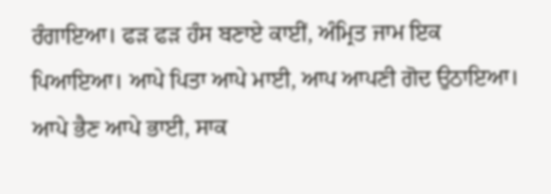ਰੰਗਾਇਆ। ਫੜ ਫੜ ਹੰਸ ਬਣਾਏ ਕਾਈਂ, ਅੰਮ੍ਰਿਤ ਜਾਮ ਇਕ ਪਿਆਇਆ। ਆਪੇ ਪਿਤਾ ਆਪੇ ਮਾਈ, ਆਪ ਆਪਣੀ ਗੋਦ ਉਠਾਇਆ। ਆਪੇ ਭੈਣ ਆਪੇ ਭਾਈ, ਸਾਕ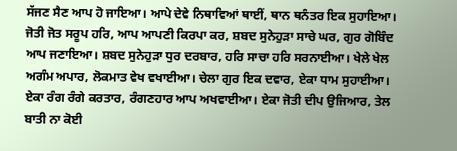ਸੱਜਣ ਸੈਣ ਆਪ ਹੋ ਜਾਇਆ। ਆਪੇ ਦੇਵੇ ਨਿਥਾਵਿਆਂ ਥਾਈਂ, ਥਾਨ ਥਨੰਤਰ ਇਕ ਸੁਹਾਇਆ। ਜੋਤੀ ਜੋਤ ਸਰੂਪ ਹਰਿ, ਆਪ ਆਪਣੀ ਕਿਰਪਾ ਕਰ, ਸ਼ਬਦ ਸੁਨੇਹੁੜਾ ਸਾਚੇ ਘਰ, ਗੁਰ ਗੋਬਿੰਦ ਆਪ ਜਣਾਇਆ। ਸ਼ਬਦ ਸੁਨੇਹੁੜਾ ਧੁਰ ਦਰਬਾਰ, ਹਰਿ ਸਾਚਾ ਹਰਿ ਸਰਨਾਈਆ। ਖੇਲੇ ਖੇਲ ਅਗੰਮ ਅਪਾਰ, ਲੋਕਮਾਤ ਵੇਖ ਵਖਾਈਆ। ਚੇਲਾ ਗੁਰ ਇਕ ਦਵਾਰ, ਏਕਾ ਧਾਮ ਸੁਹਾਈਆ। ਏਕਾ ਰੰਗ ਰੰਗੇ ਕਰਤਾਰ, ਰੰਗਣਹਾਰ ਆਪ ਅਖਵਾਈਆ। ਏਕਾ ਜੋਤੀ ਦੀਪ ਉਜਿਆਰ, ਤੇਲ ਬਾਤੀ ਨਾ ਕੋਈ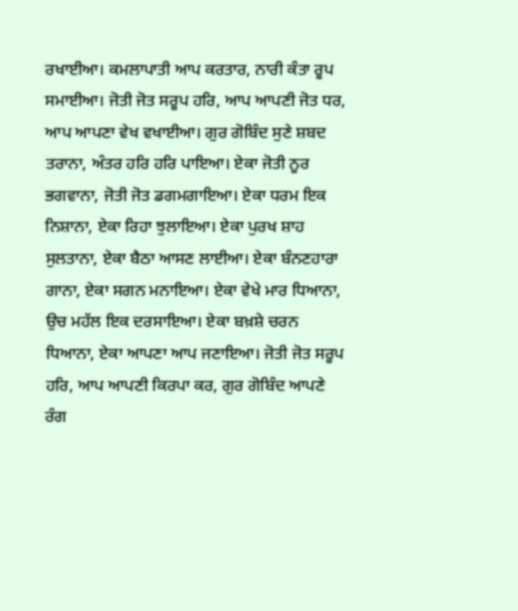ਰਖਾਈਆ। ਕਮਲਾਪਾਤੀ ਆਪ ਕਰਤਾਰ, ਨਾਰੀ ਕੰਤਾ ਰੂਪ ਸਮਾਈਆ। ਜੋਤੀ ਜੋਤ ਸਰੂਪ ਹਰਿ, ਆਪ ਆਪਣੀ ਜੋਤ ਧਰ, ਆਪ ਆਪਣਾ ਵੇਖ ਵਖਾਈਆ। ਗੁਰ ਗੋਬਿੰਦ ਸੁਣੇ ਸ਼ਬਦ ਤਰਾਨਾ, ਅੰਤਰ ਹਰਿ ਹਰਿ ਪਾਇਆ। ਏਕਾ ਜੋਤੀ ਨੂਰ ਭਗਵਾਨਾ, ਜੋਤੀ ਜੋਤ ਡਗਮਗਾਇਆ। ਏਕਾ ਧਰਮ ਇਕ ਨਿਸ਼ਾਨਾ, ਏਕਾ ਰਿਹਾ ਝੁਲਾਇਆ। ਏਕਾ ਪੁਰਖ ਸ਼ਾਹ ਸੁਲਤਾਨਾ, ਏਕਾ ਬੈਠਾ ਆਸਣ ਲਾਈਆ। ਏਕਾ ਬੰਨਣਹਾਰਾ ਗਾਨਾ, ਏਕਾ ਸਗਨ ਮਨਾਇਆ। ਏਕਾ ਵੇਖੇ ਮਾਰ ਧਿਆਨਾ, ਉਚ ਮਹੱਲ ਇਕ ਦਰਸਾਇਆ। ਏਕਾ ਬਖ਼ਸ਼ੇ ਚਰਨ ਧਿਆਨਾ, ਏਕਾ ਆਪਣਾ ਆਪ ਜਣਾਇਆ। ਜੋਤੀ ਜੋਤ ਸਰੂਪ ਹਰਿ, ਆਪ ਆਪਣੀ ਕਿਰਪਾ ਕਰ, ਗੁਰ ਗੋਬਿੰਦ ਆਪਣੇ ਰੰਗ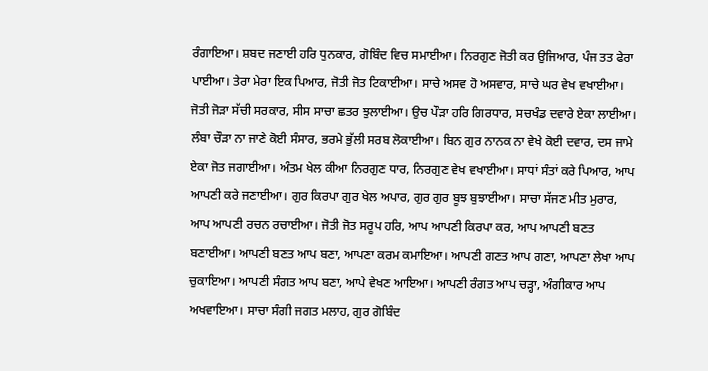ਰੰਗਾਇਆ। ਸ਼ਬਦ ਜਣਾਈ ਹਰਿ ਧੁਨਕਾਰ, ਗੋਬਿੰਦ ਵਿਚ ਸਮਾਈਆ। ਨਿਰਗੁਣ ਜੋਤੀ ਕਰ ਉਜਿਆਰ, ਪੰਜ ਤਤ ਫੇਰਾ ਪਾਈਆ। ਤੇਰਾ ਮੇਰਾ ਇਕ ਪਿਆਰ, ਜੋਤੀ ਜੋਤ ਟਿਕਾਈਆ। ਸਾਚੇ ਅਸਵ ਹੋ ਅਸਵਾਰ, ਸਾਚੇ ਘਰ ਵੇਖ ਵਖਾਈਆ। ਜੋਤੀ ਜੋੜਾ ਸੱਚੀ ਸਰਕਾਰ, ਸੀਸ ਸਾਚਾ ਛਤਰ ਝੁਲਾਈਆ। ਉਚ ਪੌੜਾ ਹਰਿ ਗਿਰਧਾਰ, ਸਚਖੰਡ ਦਵਾਰੇ ਏਕਾ ਲਾਈਆ। ਲੰਬਾ ਚੌੜਾ ਨਾ ਜਾਣੇ ਕੋਈ ਸੰਸਾਰ, ਭਰਮੇ ਭੁੱਲੀ ਸਰਬ ਲੋਕਾਈਆ। ਬਿਨ ਗੁਰ ਨਾਨਕ ਨਾ ਵੇਖੇ ਕੋਈ ਦਵਾਰ, ਦਸ ਜਾਮੇ ਏਕਾ ਜੋਤ ਜਗਾਈਆ। ਅੰਤਮ ਖੇਲ ਕੀਆ ਨਿਰਗੁਣ ਧਾਰ, ਨਿਰਗੁਣ ਵੇਖ ਵਖਾਈਆ। ਸਾਧਾਂ ਸੰਤਾਂ ਕਰੇ ਪਿਆਰ, ਆਪ ਆਪਣੀ ਕਰੇ ਜਣਾਈਆ। ਗੁਰ ਕਿਰਪਾ ਗੁਰ ਖੇਲ ਅਪਾਰ, ਗੁਰ ਗੁਰ ਬੂਝ ਬੁਝਾਈਆ। ਸਾਚਾ ਸੱਜਣ ਮੀਤ ਮੁਰਾਰ, ਆਪ ਆਪਣੀ ਰਚਨ ਰਚਾਈਆ। ਜੋਤੀ ਜੋਤ ਸਰੂਪ ਹਰਿ, ਆਪ ਆਪਣੀ ਕਿਰਪਾ ਕਰ, ਆਪ ਆਪਣੀ ਬਣਤ ਬਣਾਈਆ। ਆਪਣੀ ਬਣਤ ਆਪ ਬਣਾ, ਆਪਣਾ ਕਰਮ ਕਮਾਇਆ। ਆਪਣੀ ਗਣਤ ਆਪ ਗਣਾ, ਆਪਣਾ ਲੇਖਾ ਆਪ ਚੁਕਾਇਆ। ਆਪਣੀ ਸੰਗਤ ਆਪ ਬਣਾ, ਆਪੇ ਵੇਖਣ ਆਇਆ। ਆਪਣੀ ਰੰਗਤ ਆਪ ਚੜ੍ਹਾ, ਅੰਗੀਕਾਰ ਆਪ ਅਖਵਾਇਆ। ਸਾਚਾ ਸੰਗੀ ਜਗਤ ਮਲਾਹ, ਗੁਰ ਗੋਬਿੰਦ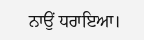ਨਾਉਂ ਧਰਾਇਆ।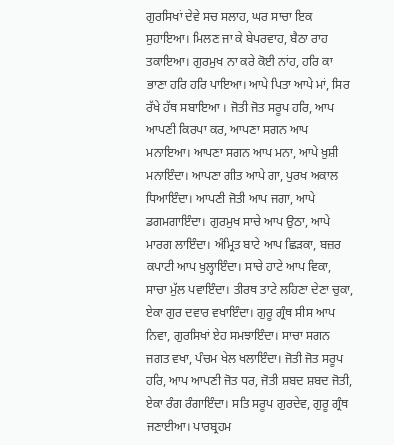ਗੁਰਸਿਖਾਂ ਦੇਵੇ ਸਚ ਸਲਾਹ, ਘਰ ਸਾਚਾ ਇਕ ਸੁਹਾਇਆ। ਮਿਲਣ ਜਾ ਕੇ ਬੇਪਰਵਾਹ, ਬੈਠਾ ਰਾਹ ਤਕਾਇਆ। ਗੁਰਮੁਖ ਨਾ ਕਰੇ ਕੋਈ ਨਾਂਹ, ਹਰਿ ਕਾ ਭਾਣਾ ਹਰਿ ਹਰਿ ਪਾਇਆ। ਆਪੇ ਪਿਤਾ ਆਪੇ ਮਾਂ, ਸਿਰ ਰੱਖੇ ਹੱਥ ਸਬਾਇਆ । ਜੋਤੀ ਜੋਤ ਸਰੂਪ ਹਰਿ, ਆਪ ਆਪਣੀ ਕਿਰਪਾ ਕਰ, ਆਪਣਾ ਸਗਨ ਆਪ ਮਨਾਇਆ। ਆਪਣਾ ਸਗਨ ਆਪ ਮਨਾ, ਆਪੇ ਖ਼ੁਸ਼ੀ ਮਨਾਇੰਦਾ। ਆਪਣਾ ਗੀਤ ਆਪੇ ਗਾ, ਪੁਰਖ ਅਕਾਲ ਧਿਆਇੰਦਾ। ਆਪਣੀ ਜੋਤੀ ਆਪ ਜਗਾ, ਆਪੇ ਡਗਮਗਾਇੰਦਾ। ਗੁਰਮੁਖ ਸਾਚੇ ਆਪ ਉਠਾ, ਆਪੇ ਮਾਰਗ ਲਾਇੰਦਾ। ਅੰਮ੍ਰਿਤ ਬਾਟੇ ਆਪ ਛਿੜਕਾ, ਬਜ਼ਰ ਕਪਾਟੀ ਆਪ ਖੁਲ੍ਹਾਇੰਦਾ। ਸਾਚੇ ਹਾਟੇ ਆਪ ਵਿਕਾ, ਸਾਚਾ ਮੁੱਲ ਪਵਾਇੰਦਾ। ਤੀਰਥ ਤਾਟੇ ਲਹਿਣਾ ਦੇਣਾ ਚੁਕਾ, ਏਕਾ ਗੁਰ ਦਵਾਰ ਵਖਾਇੰਦਾ। ਗੁਰੂ ਗ੍ਰੰਥ ਸੀਸ ਆਪ ਨਿਵਾ, ਗੁਰਸਿਖਾਂ ਏਹ ਸਮਝਾਇੰਦਾ। ਸਾਚਾ ਸਗਨ ਜਗਤ ਵਖਾ, ਪੰਚਮ ਖੇਲ ਖਲਾਇੰਦਾ। ਜੋਤੀ ਜੋਤ ਸਰੂਪ ਹਰਿ, ਆਪ ਆਪਣੀ ਜੋਤ ਧਰ, ਜੋਤੀ ਸ਼ਬਦ ਸ਼ਬਦ ਜੋਤੀ, ਏਕਾ ਰੰਗ ਰੰਗਾਇੰਦਾ। ਸਤਿ ਸਰੂਪ ਗੁਰਦੇਵ, ਗੁਰੂ ਗ੍ਰੰਥ ਜਣਾਈਆ। ਪਾਰਬ੍ਰਹਮ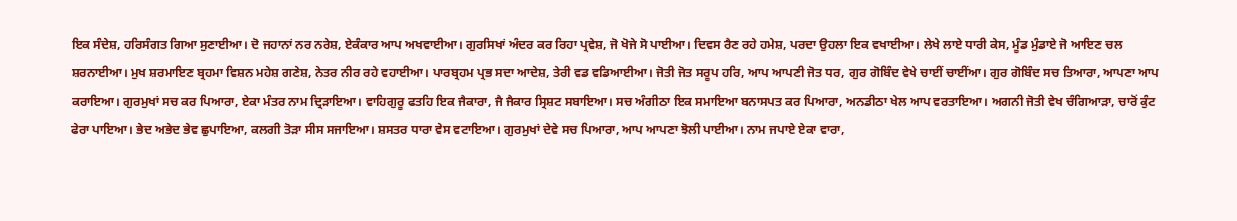ਇਕ ਸੰਦੇਸ਼, ਹਰਿਸੰਗਤ ਗਿਆ ਸੁਣਾਈਆ। ਦੋ ਜਹਾਨਾਂ ਨਰ ਨਰੇਸ਼, ਏਕੰਕਾਰ ਆਪ ਅਖਵਾਈਆ। ਗੁਰਸਿਖਾਂ ਅੰਦਰ ਕਰ ਰਿਹਾ ਪ੍ਰਵੇਸ਼, ਜੋ ਖੋਜੇ ਸੋ ਪਾਈਆ। ਦਿਵਸ ਰੈਣ ਰਹੇ ਹਮੇਸ਼, ਪਰਦਾ ਉਹਲਾ ਇਕ ਵਖਾਈਆ। ਲੇਖੇ ਲਾਏ ਧਾਰੀ ਕੇਸ, ਮੂੰਡ ਮੁੰਡਾਏ ਜੋ ਆਇਣ ਚਲ ਸ਼ਰਨਾਈਆ। ਮੁਖ ਸ਼ਰਮਾਇਣ ਬ੍ਰਹਮਾ ਵਿਸ਼ਨ ਮਹੇਸ਼ ਗਣੇਸ਼, ਨੇਤਰ ਨੀਰ ਰਹੇ ਵਹਾਈਆ। ਪਾਰਬ੍ਰਹਮ ਪ੍ਰਭ ਸਦਾ ਆਦੇਸ਼, ਤੇਰੀ ਵਡ ਵਡਿਆਈਆ। ਜੋਤੀ ਜੋਤ ਸਰੂਪ ਹਰਿ, ਆਪ ਆਪਣੀ ਜੋਤ ਧਰ, ਗੁਰ ਗੋਬਿੰਦ ਵੇਖੇ ਚਾਈਂ ਚਾਈਂਆ। ਗੁਰ ਗੋਬਿੰਦ ਸਚ ਤਿਆਰਾ, ਆਪਣਾ ਆਪ ਕਰਾਇਆ। ਗੁਰਮੁਖਾਂ ਸਚ ਕਰ ਪਿਆਰਾ, ਏਕਾ ਮੰਤਰ ਨਾਮ ਦ੍ਰਿੜਾਇਆ। ਵਾਹਿਗੁਰੂ ਫਤਹਿ ਇਕ ਜੈਕਾਰਾ, ਜੈ ਜੈਕਾਰ ਸ੍ਰਿਸ਼ਟ ਸਬਾਇਆ। ਸਚ ਅੰਗੀਠਾ ਇਕ ਸਮਾਇਆ ਬਨਾਸਪਤ ਕਰ ਪਿਆਰਾ, ਅਨਡੀਠਾ ਖੇਲ ਆਪ ਵਰਤਾਇਆ। ਅਗਨੀ ਜੋਤੀ ਵੇਖ ਚੰਗਿਆੜਾ, ਚਾਰੋਂ ਕੁੰਟ ਫੇਰਾ ਪਾਇਆ। ਭੇਦ ਅਭੇਦ ਭੇਵ ਛੁਪਾਇਆ, ਕਲਗੀ ਤੋੜਾ ਸੀਸ ਸਜਾਇਆ। ਸ਼ਸਤਰ ਧਾਰਾ ਵੇਸ ਵਟਾਇਆ। ਗੁਰਮੁਖਾਂ ਦੇਵੇ ਸਚ ਪਿਆਰਾ, ਆਪ ਆਪਣਾ ਝੋਲੀ ਪਾਈਆ। ਨਾਮ ਜਪਾਏ ਏਕਾ ਵਾਰਾ,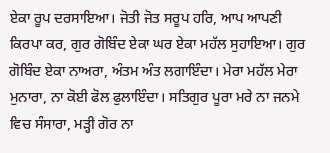ਏਕਾ ਰੂਪ ਦਰਸਾਇਆ। ਜੋਤੀ ਜੋਤ ਸਰੂਪ ਹਰਿ, ਆਪ ਆਪਣੀ ਕਿਰਪਾ ਕਰ, ਗੁਰ ਗੋਬਿੰਦ ਏਕਾ ਘਰ ਏਕਾ ਮਹੱਲ ਸੁਹਾਇਆ। ਗੁਰ ਗੋਬਿੰਦ ਏਕਾ ਨਾਅਰਾ, ਅੰਤਮ ਅੰਤ ਲਗਾਇੰਦਾ। ਮੇਰਾ ਮਹੱਲ ਮੇਰਾ ਮੁਨਾਰਾ, ਨਾ ਕੋਈ ਫੋਲ ਫੁਲਾਇੰਦਾ। ਸਤਿਗੁਰ ਪੂਰਾ ਮਰੇ ਨਾ ਜਨਮੇ ਵਿਚ ਸੰਸਾਰਾ, ਮੜ੍ਹੀ ਗੋਰ ਨਾ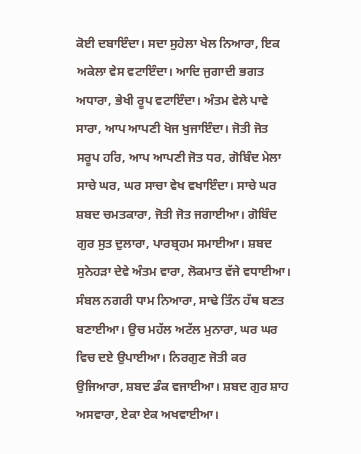ਕੋਈ ਦਬਾਇੰਦਾ। ਸਦਾ ਸੁਹੇਲਾ ਖੇਲ ਨਿਆਰਾ, ਇਕ ਅਕੇਲਾ ਵੇਸ ਵਟਾਇੰਦਾ। ਆਦਿ ਜੁਗਾਦੀ ਭਗਤ ਅਧਾਰਾ, ਭੇਖੀ ਰੂਪ ਵਟਾਇੰਦਾ। ਅੰਤਮ ਵੇਲੇ ਪਾਵੇ ਸਾਰਾ, ਆਪ ਆਪਣੀ ਖੋਜ ਖੁਜਾਇੰਦਾ। ਜੋਤੀ ਜੋਤ ਸਰੂਪ ਹਰਿ, ਆਪ ਆਪਣੀ ਜੋਤ ਧਰ, ਗੋਬਿੰਦ ਮੇਲਾ ਸਾਚੇ ਘਰ, ਘਰ ਸਾਚਾ ਵੇਖ ਵਖਾਇੰਦਾ। ਸਾਚੇ ਘਰ ਸ਼ਬਦ ਚਮਤਕਾਰਾ, ਜੋਤੀ ਜੋਤ ਜਗਾਈਆ। ਗੋਬਿੰਦ ਗੁਰ ਸੁਤ ਦੁਲਾਰਾ, ਪਾਰਬ੍ਰਹਮ ਸਮਾਈਆ। ਸ਼ਬਦ ਸੁਨੇਹੜਾ ਦੇਵੇ ਅੰਤਮ ਵਾਰਾ, ਲੋਕਮਾਤ ਵੱਜੇ ਵਧਾਈਆ। ਸੰਬਲ ਨਗਰੀ ਧਾਮ ਨਿਆਰਾ, ਸਾਢੇ ਤਿੰਨ ਹੱਥ ਬਣਤ ਬਣਾਈਆ। ਉਚ ਮਹੱਲ ਅਟੱਲ ਮੁਨਾਰਾ, ਘਰ ਘਰ ਵਿਚ ਦਏ ਉਪਾਈਆ। ਨਿਰਗੁਣ ਜੋਤੀ ਕਰ ਉਜਿਆਰਾ, ਸ਼ਬਦ ਡੰਕ ਵਜਾਈਆ। ਸ਼ਬਦ ਗੁਰ ਸ਼ਾਹ ਅਸਵਾਰਾ, ਏਕਾ ਏਕ ਅਖਵਾਈਆ।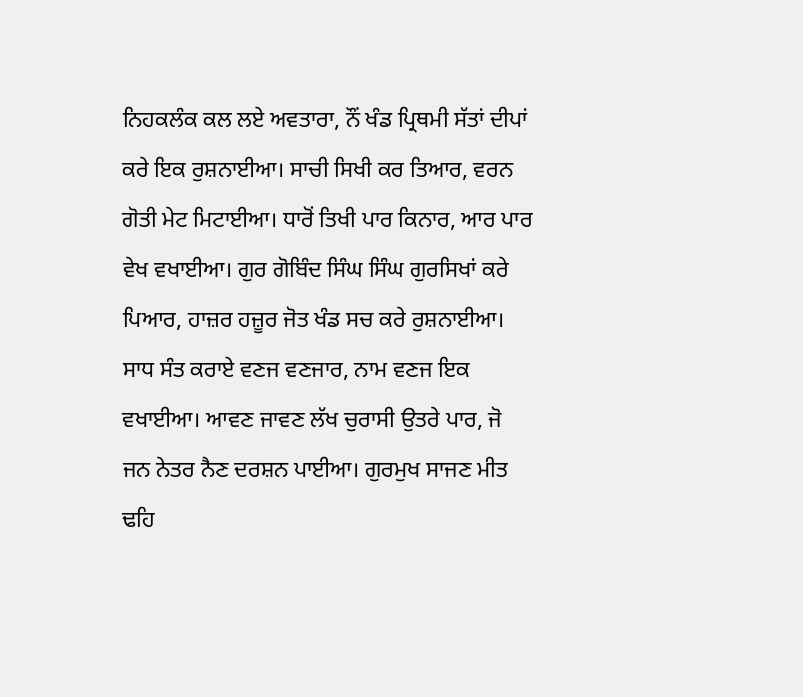ਨਿਹਕਲੰਕ ਕਲ ਲਏ ਅਵਤਾਰਾ, ਨੌਂ ਖੰਡ ਪ੍ਰਿਥਮੀ ਸੱਤਾਂ ਦੀਪਾਂ ਕਰੇ ਇਕ ਰੁਸ਼ਨਾਈਆ। ਸਾਚੀ ਸਿਖੀ ਕਰ ਤਿਆਰ, ਵਰਨ ਗੋਤੀ ਮੇਟ ਮਿਟਾਈਆ। ਧਾਰੋਂ ਤਿਖੀ ਪਾਰ ਕਿਨਾਰ, ਆਰ ਪਾਰ ਵੇਖ ਵਖਾਈਆ। ਗੁਰ ਗੋਬਿੰਦ ਸਿੰਘ ਸਿੰਘ ਗੁਰਸਿਖਾਂ ਕਰੇ ਪਿਆਰ, ਹਾਜ਼ਰ ਹਜ਼ੂਰ ਜੋਤ ਖੰਡ ਸਚ ਕਰੇ ਰੁਸ਼ਨਾਈਆ। ਸਾਧ ਸੰਤ ਕਰਾਏ ਵਣਜ ਵਣਜਾਰ, ਨਾਮ ਵਣਜ ਇਕ ਵਖਾਈਆ। ਆਵਣ ਜਾਵਣ ਲੱਖ ਚੁਰਾਸੀ ਉਤਰੇ ਪਾਰ, ਜੋ ਜਨ ਨੇਤਰ ਨੈਣ ਦਰਸ਼ਨ ਪਾਈਆ। ਗੁਰਮੁਖ ਸਾਜਣ ਮੀਤ ਢਹਿ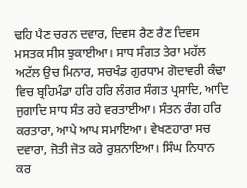ਢਹਿ ਪੈਣ ਚਰਨ ਦਵਾਰ, ਦਿਵਸ ਰੈਣ ਰੈਣ ਦਿਵਸ ਮਸਤਕ ਸੀਸ ਝੁਕਾਈਆ। ਸਾਧ ਸੰਗਤ ਤੇਰਾ ਮਹੱਲ ਅਟੱਲ ਉਚ ਮਿਨਾਰ, ਸਚਖੰਡ ਗੁਰਧਾਮ ਗੋਦਾਵਰੀ ਕੰਢਾ ਵਿਚ ਬ੍ਰਹਿਮੰਡਾ ਹਰਿ ਹਰਿ ਲੰਗਰ ਸੰਗਤ ਪ੍ਰਸਾਦਿ, ਆਦਿ ਜੁਗਾਦਿ ਸਾਧ ਸੰਤ ਰਹੇ ਵਰਤਾਈਆ। ਸੰਤਨ ਰੰਗ ਹਰਿ ਕਰਤਾਰਾ, ਆਪੇ ਆਪ ਸਮਾਇਆ। ਵੇਖਣਹਾਰਾ ਸਚ ਦਵਾਰਾ, ਜੋਤੀ ਜੋਤ ਕਰੇ ਰੁਸ਼ਨਾਇਆ। ਸਿੰਘ ਨਿਧਾਨ ਕਰ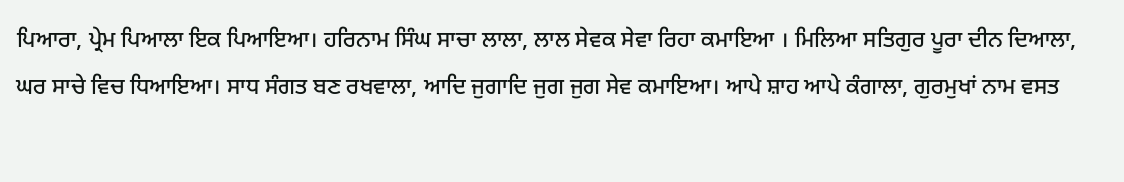ਪਿਆਰਾ, ਪ੍ਰੇਮ ਪਿਆਲਾ ਇਕ ਪਿਆਇਆ। ਹਰਿਨਾਮ ਸਿੰਘ ਸਾਚਾ ਲਾਲਾ, ਲਾਲ ਸੇਵਕ ਸੇਵਾ ਰਿਹਾ ਕਮਾਇਆ । ਮਿਲਿਆ ਸਤਿਗੁਰ ਪੂਰਾ ਦੀਨ ਦਿਆਲਾ, ਘਰ ਸਾਚੇ ਵਿਚ ਧਿਆਇਆ। ਸਾਧ ਸੰਗਤ ਬਣ ਰਖਵਾਲਾ, ਆਦਿ ਜੁਗਾਦਿ ਜੁਗ ਜੁਗ ਸੇਵ ਕਮਾਇਆ। ਆਪੇ ਸ਼ਾਹ ਆਪੇ ਕੰਗਾਲਾ, ਗੁਰਮੁਖਾਂ ਨਾਮ ਵਸਤ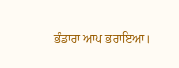ਭੰਡਾਰਾ ਆਪ ਭਰਾਇਆ।